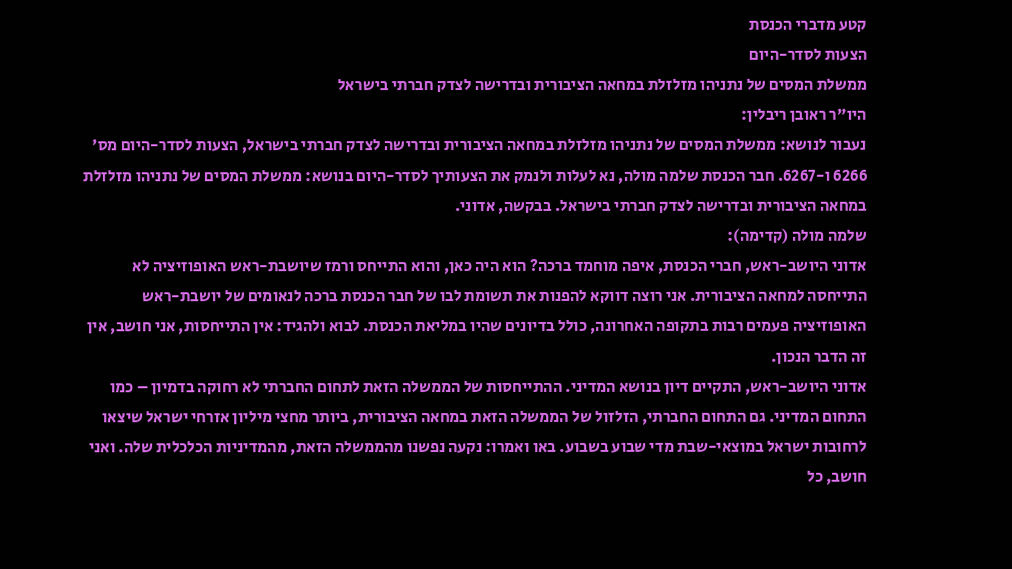קטע מדברי הכנסת
הצעות לסדר-היום
ממשלת המסים של נתניהו מזלזלת במחאה הציבורית ובדרישה לצדק חברתי בישראל
היו"ר ראובן ריבלין:
נעבור לנושא: ממשלת המסים של נתניהו מזלזלת במחאה הציבורית ובדרישה לצדק חברתי בישראל, הצעות לסדר-היום מס' 6266 ו-6267. חבר הכנסת שלמה מולה, נא לעלות ולנמק את הצעותיך לסדר-היום בנושא: ממשלת המסים של נתניהו מזלזלת במחאה הציבורית ובדרישה לצדק חברתי בישראל. בבקשה, אדוני.
שלמה מולה (קדימה):
אדוני היושב-ראש, חברי הכנסת, איפה מוחמד ברכה? הוא היה כאן, והוא התייחס ורמז שיושבת-ראש האופוזיציה לא התייחסה למחאה הציבורית. אני רוצה דווקא להפנות את תשומת לבו של חבר הכנסת ברכה לנאומים של יושבת-ראש האופוזיציה פעמים רבות בתקופה האחרונה, כולל בדיונים שהיו במליאת הכנסת. לבוא ולהגיד: אין התייחסות, אני חושב, אין זה הדבר הנכון.
אדוני היושב-ראש, התקיים דיון בנושא המדיני. ההתייחסות של הממשלה הזאת לתחום החברתי לא רחוקה בדמיון – כמו התחום המדיני. גם התחום החברתי, הזלזול של הממשלה הזאת במחאה הציבורית, ביותר מחצי מיליון אזרחי ישראל שיצאו לרחובות ישראל במוצאי-שבת מדי שבוע בשבוע. באו ואמרו: נקעה נפשנו מהממשלה הזאת, מהמדיניות הכלכלית שלה. ואני חושב, כל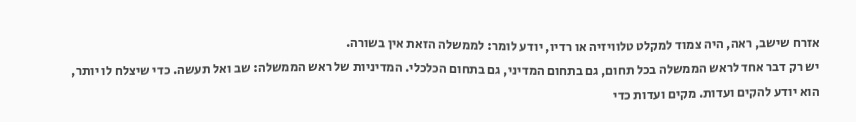אזרח שישב, ראה, היה צמוד למקלט טלוויזיה או רדיו, יודע לומר: לממשלה הזאת אין בשורה.
יש רק דבר אחד לראש הממשלה בכל תחום, גם בתחום המדיני, גם בתחום הכלכלי. המדיניות של ראש הממשלה: שב ואל תעשה. כדי שיצלח לו יותר, הוא יודע להקים ועדות. מקים ועדות כדי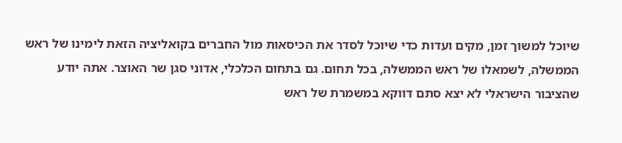שיוכל למשוך זמן, מקים ועדות כדי שיוכל לסדר את הכיסאות מול החברים בקואליציה הזאת לימינו של ראש הממשלה, לשמאלו של ראש הממשלה, בכל תחום. גם בתחום הכלכלי, אדוני סגן שר האוצר. אתה יודע שהציבור הישראלי לא יצא סתם דווקא במשמרת של ראש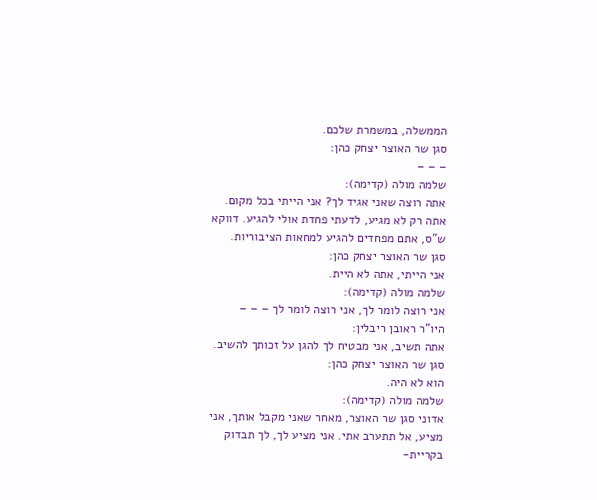הממשלה, במשמרת שלכם.
סגן שר האוצר יצחק כהן:
– – –
שלמה מולה (קדימה):
אתה רוצה שאני אגיד לך? אני הייתי בכל מקום. אתה רק לא מגיע, לדעתי פחדת אולי להגיע. דווקא ש"ס, אתם מפחדים להגיע למחאות הציבוריות.
סגן שר האוצר יצחק כהן:
אני הייתי, אתה לא היית.
שלמה מולה (קדימה):
אני רוצה לומר לך, אני רוצה לומר לך – – –
היו"ר ראובן ריבלין:
אתה תשיב, אני מבטיח לך להגן על זכותך להשיב.
סגן שר האוצר יצחק כהן:
הוא לא היה.
שלמה מולה (קדימה):
אדוני סגן שר האוצר, מאחר שאני מקבל אותך, אני מציע, אל תתערב אתי. אני מציע לך, לך תבדוק בקריית-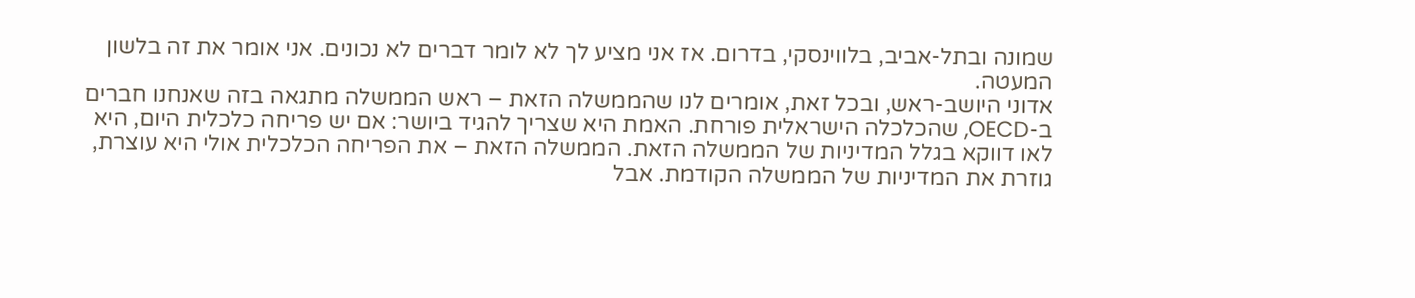שמונה ובתל-אביב, בלווינסקי, בדרום. אז אני מציע לך לא לומר דברים לא נכונים. אני אומר את זה בלשון המעטה.
אדוני היושב-ראש, ובכל זאת, אומרים לנו שהממשלה הזאת – ראש הממשלה מתגאה בזה שאנחנו חברים ב-OECD, שהכלכלה הישראלית פורחת. האמת היא שצריך להגיד ביושר: אם יש פריחה כלכלית היום, היא לאו דווקא בגלל המדיניות של הממשלה הזאת. הממשלה הזאת – את הפריחה הכלכלית אולי היא עוצרת, גוזרת את המדיניות של הממשלה הקודמת. אבל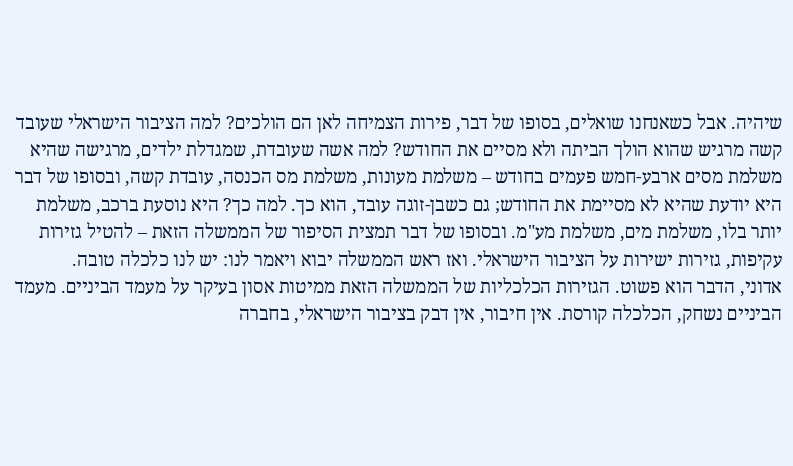שיהיה. אבל כשאנחנו שואלים, בסופו של דבר, פירות הצמיחה לאן הם הולכים? למה הציבור הישראלי שעובד קשה מרגיש שהוא הולך הביתה ולא מסיים את החודש? למה אשה שעובדת, שמגדלת ילדים, מרגישה שהיא משלמת מסים ארבע-חמש פעמים בחודש – משלמת מעונות, משלמת מס הכנסה, עובדת קשה, ובסופו של דבר היא יודעת שהיא לא מסיימת את החודש; גם כשבן-זוגה עובד, הוא כך. למה כך? היא נוסעת ברכב, משלמת יותר בלו, משלמת מים, משלמת מע"מ. ובסופו של דבר תמצית הסיפור של הממשלה הזאת – להטיל גזירות עקיפות, גזירות ישירות על הציבור הישראלי. ואז ראש הממשלה יבוא ויאמר לנו: יש לנו כלכלה טובה.
אדוני, הדבר הוא פשוט. הגזירות הכלכליות של הממשלה הזאת ממיטות אסון בעיקר על מעמד הביניים. מעמד הביניים נשחק, הכלכלה קורסת. אין חיבור, אין דבק בציבור הישראלי, בחברה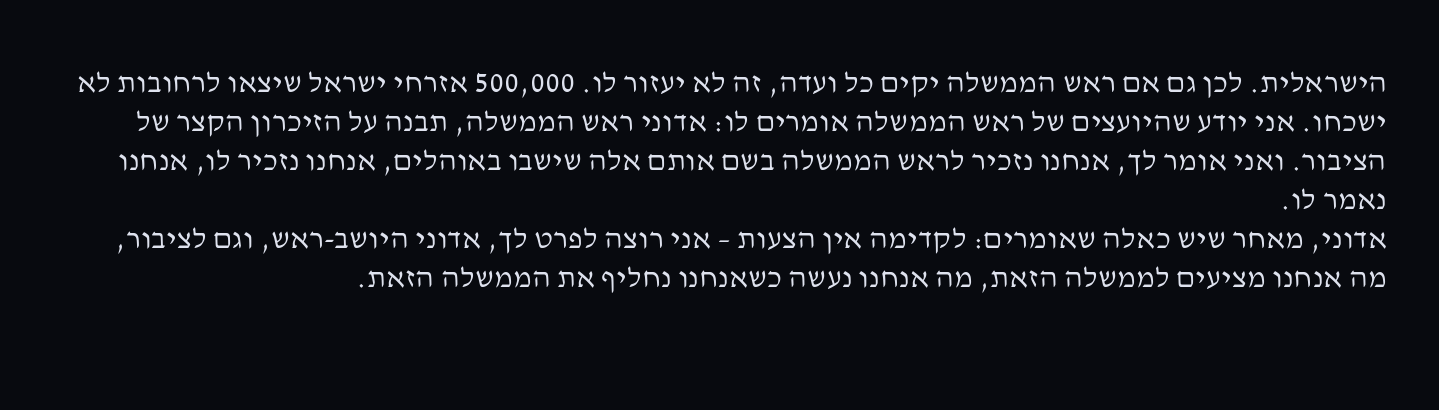הישראלית. לכן גם אם ראש הממשלה יקים כל ועדה, זה לא יעזור לו. 500,000 אזרחי ישראל שיצאו לרחובות לא ישכחו. אני יודע שהיועצים של ראש הממשלה אומרים לו: אדוני ראש הממשלה, תבנה על הזיכרון הקצר של הציבור. ואני אומר לך, אנחנו נזכיר לראש הממשלה בשם אותם אלה שישבו באוהלים, אנחנו נזכיר לו, אנחנו נאמר לו.
אדוני, מאחר שיש כאלה שאומרים: לקדימה אין הצעות – אני רוצה לפרט לך, אדוני היושב-ראש, וגם לציבור, מה אנחנו מציעים לממשלה הזאת, מה אנחנו נעשה כשאנחנו נחליף את הממשלה הזאת.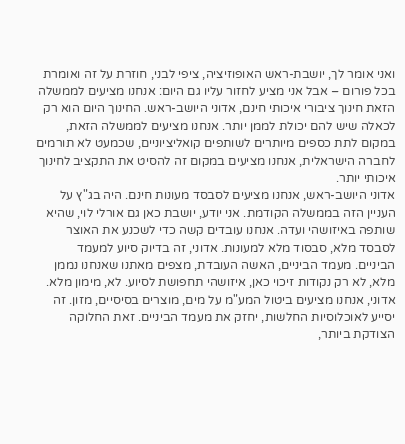ואני אומר לך, יושבת-ראש האופוזיציה, ציפי לבני, חוזרת על זה ואומרת בכל פורום – אבל אני מציע לחזור עליו גם היום: אנחנו מציעים לממשלה הזאת חינוך ציבורי איכותי חינם, אדוני היושב-ראש. החינוך היום הוא רק לכאלה שיש להם יכולת לממן יותר. אנחנו מציעים לממשלה הזאת, במקום לתת כספים מיותרים לשותפים קואליציוניים, שכמעט לא תורמים לחברה הישראלית, אנחנו מציעים במקום זה להסיט את התקציב לחינוך איכותי יותר.
אדוני היושב-ראש, אנחנו מציעים לסבסד מעונות חינם. היה בג"ץ על העניין הזה בממשלה הקודמת. אני יודע, יושבת כאן גם אורלי לוי, שהיא שותפה באיזושהי ועדה. אנחנו עובדים קשה כדי לשכנע את האוצר לסבסד מלא, סבסוד מלא למעונות. אדוני, זה בדיוק סיוע למעמד הביניים. מעמד הביניים, האשה העובדת, מצפים מאתנו שאנחנו נממן מלא, לא רק נקודות זיכוי כאן, איזושהי תחפושת לסיוע. לא, מימון מלא.
אדוני, אנחנו מציעים ביטול המע"מ על מים, מוצרים בסיסיים, מזון. זה יסייע לאוכלוסיות החלשות, יחזק את מעמד הביניים. זאת החלוקה הצודקת ביותר,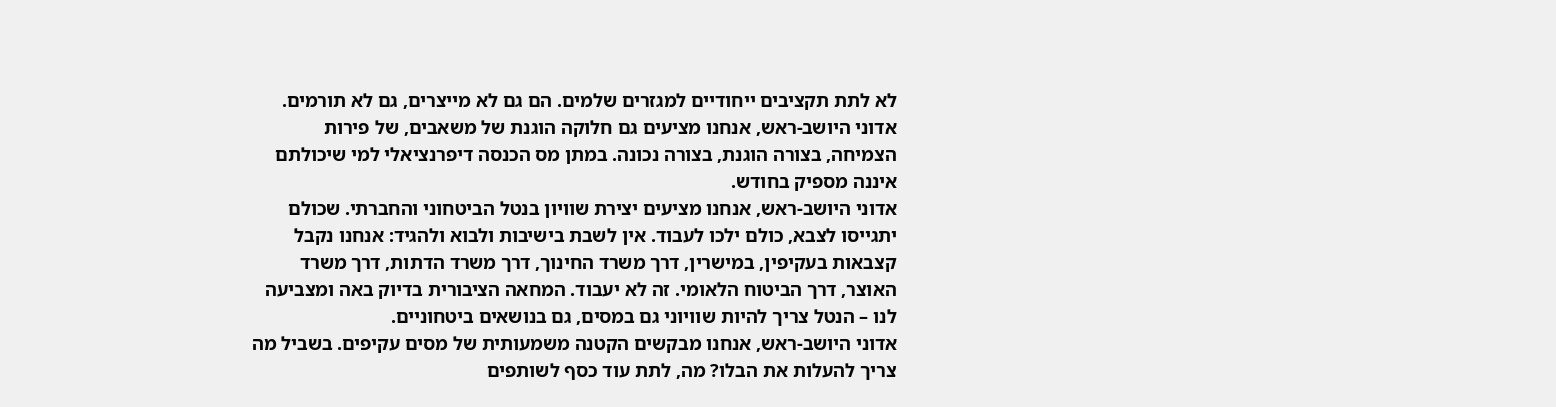לא לתת תקציבים ייחודיים למגזרים שלמים. הם גם לא מייצרים, גם לא תורמים.
אדוני היושב-ראש, אנחנו מציעים גם חלוקה הוגנת של משאבים, של פירות הצמיחה, בצורה הוגנת, בצורה נכונה. במתן מס הכנסה דיפרנציאלי למי שיכולתם איננה מספיק בחודש.
אדוני היושב-ראש, אנחנו מציעים יצירת שוויון בנטל הביטחוני והחברתי. שכולם יתגייסו לצבא, כולם ילכו לעבוד. אין לשבת בישיבות ולבוא ולהגיד: אנחנו נקבל קצבאות בעקיפין, במישרין, דרך משרד החינוך, דרך משרד הדתות, דרך משרד האוצר, דרך הביטוח הלאומי. זה לא יעבוד. המחאה הציבורית בדיוק באה ומצביעה לנו – הנטל צריך להיות שוויוני גם במסים, גם בנושאים ביטחוניים.
אדוני היושב-ראש, אנחנו מבקשים הקטנה משמעותית של מסים עקיפים. בשביל מה צריך להעלות את הבלו? מה, לתת עוד כסף לשותפים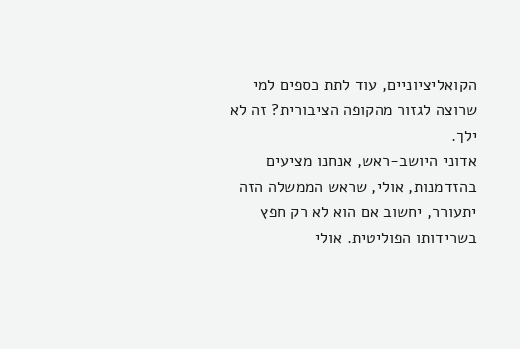הקואליציוניים, עוד לתת כספים למי שרוצה לגזור מהקופה הציבורית? זה לא ילך.
אדוני היושב-ראש, אנחנו מציעים בהזדמנות, אולי, שראש הממשלה הזה יתעורר, יחשוב אם הוא לא רק חפץ בשרידותו הפוליטית. אולי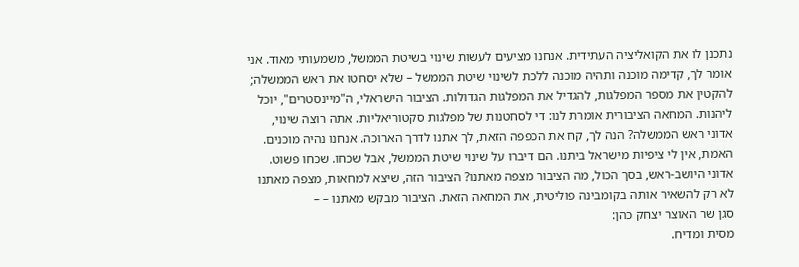נתכנן לו את הקואליציה העתידית. אנחנו מציעים לעשות שינוי בשיטת הממשל, משמעותי מאוד. אני אומר לך, קדימה מוכנה ותהיה מוכנה ללכת לשינוי שיטת הממשל – שלא יסחטו את ראש הממשלה; להקטין את מספר המפלגות, להגדיל את המפלגות הגדולות. הציבור הישראלי, ה"מיינסטרים", יוכל ליהנות. המחאה הציבורית אומרת לנו: די לסחטנות של מפלגות סקטוריאליות. אתה רוצה שינוי, אדוני ראש הממשלה? הנה לך, קח את הכפפה הזאת, לך אתנו לדרך הארוכה. אנחנו נהיה מוכנים. האמת, אין לי ציפיות מישראל ביתנו. הם דיברו על שינוי שיטת הממשל, אבל שכחו. שכחו פשוט.
אדוני היושב-ראש, בסך הכול, מה הציבור מצפה מאתנו? הציבור הזה, שיצא למחאות, מצפה מאתנו לא רק להשאיר אותה בקומבינה פוליטית, את המחאה הזאת. הציבור מבקש מאתנו – –
סגן שר האוצר יצחק כהן:
מסית ומדיח.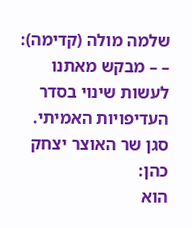שלמה מולה (קדימה):
– – מבקש מאתנו לעשות שינוי בסדר העדיפויות האמיתי.
סגן שר האוצר יצחק כהן:
הוא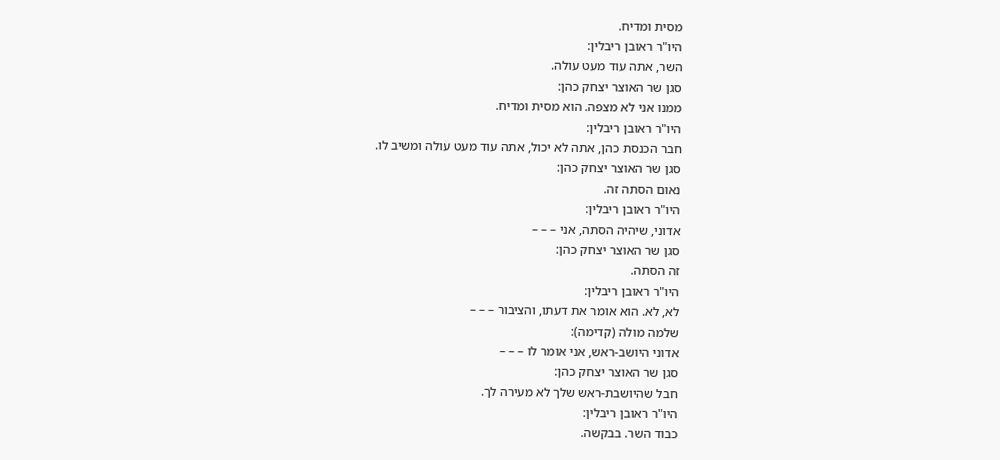מסית ומדיח.
היו"ר ראובן ריבלין:
השר, אתה עוד מעט עולה.
סגן שר האוצר יצחק כהן:
ממנו אני לא מצפה. הוא מסית ומדיח.
היו"ר ראובן ריבלין:
חבר הכנסת כהן, אתה לא יכול, אתה עוד מעט עולה ומשיב לו.
סגן שר האוצר יצחק כהן:
נאום הסתה זה.
היו"ר ראובן ריבלין:
אדוני, שיהיה הסתה, אני – – –
סגן שר האוצר יצחק כהן:
זה הסתה.
היו"ר ראובן ריבלין:
לא, לא. הוא אומר את דעתו, והציבור – – –
שלמה מולה (קדימה):
אדוני היושב-ראש, אני אומר לו – – –
סגן שר האוצר יצחק כהן:
חבל שהיושבת-ראש שלך לא מעירה לך.
היו"ר ראובן ריבלין:
כבוד השר. בבקשה.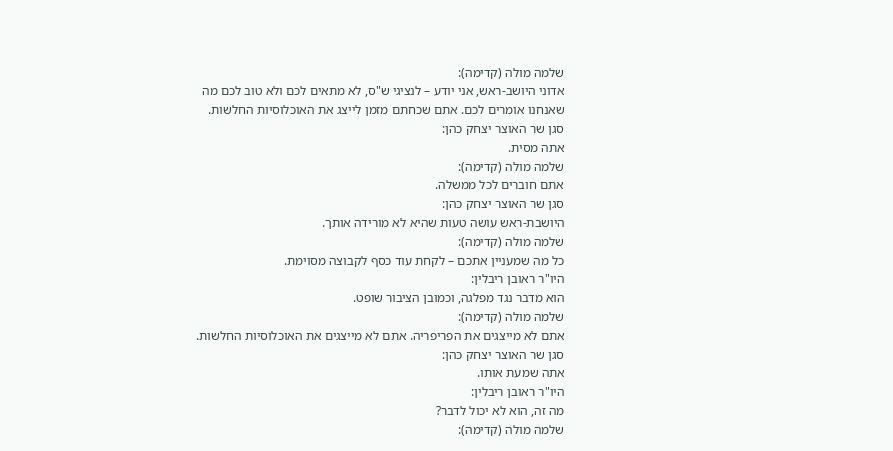שלמה מולה (קדימה):
אדוני היושב-ראש, אני יודע – לנציגי ש"ס, לא מתאים לכם ולא טוב לכם מה שאנחנו אומרים לכם. אתם שכחתם מזמן לייצג את האוכלוסיות החלשות.
סגן שר האוצר יצחק כהן:
אתה מסית.
שלמה מולה (קדימה):
אתם חוברים לכל ממשלה.
סגן שר האוצר יצחק כהן:
היושבת-ראש עושה טעות שהיא לא מורידה אותך.
שלמה מולה (קדימה):
כל מה שמעניין אתכם – לקחת עוד כסף לקבוצה מסוימת.
היו"ר ראובן ריבלין:
הוא מדבר נגד מפלגה, וכמובן הציבור שופט.
שלמה מולה (קדימה):
אתם לא מייצגים את הפריפריה. אתם לא מייצגים את האוכלוסיות החלשות.
סגן שר האוצר יצחק כהן:
אתה שמעת אותו.
היו"ר ראובן ריבלין:
מה זה, הוא לא יכול לדבר?
שלמה מולה (קדימה):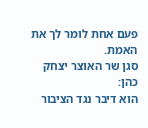פעם אחת לומר לך את האמת.
סגן שר האוצר יצחק כהן:
הוא דיבר נגד הציבור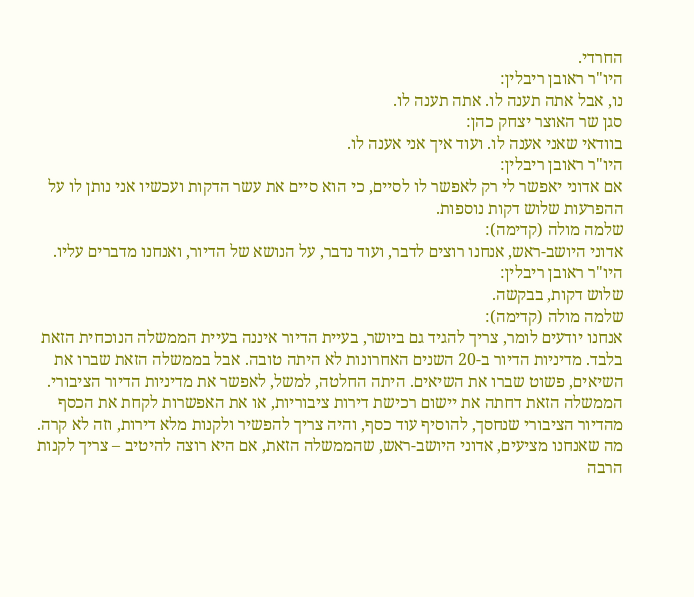החרדי.
היו"ר ראובן ריבלין:
נו, אבל אתה תענה לו. אתה תענה לו.
סגן שר האוצר יצחק כהן:
בוודאי שאני אענה לו. ועוד איך אני אענה לו.
היו"ר ראובן ריבלין:
אם אדוני יאפשר לי רק לאפשר לו לסיים, כי הוא סיים את עשר הדקות ועכשיו אני נותן לו על ההפרעות שלוש דקות נוספות.
שלמה מולה (קדימה):
אדוני היושב-ראש, אנחנו רוצים לדבר, ועוד נדבר, על הנושא של הדיור, ואנחנו מדברים עליו.
היו"ר ראובן ריבלין:
שלוש דקות, בבקשה.
שלמה מולה (קדימה):
אנחנו יודעים לומר, צריך להגיד גם ביושר, בעיית הדיור איננה בעיית הממשלה הנוכחית הזאת בלבד. מדיניות הדיור ב-20 השנים האחרונות לא היתה טובה. אבל בממשלה הזאת שברו את השיאים, פשוט שברו את השיאים. היתה החלטה, למשל, לאפשר את מדיניות הדיור הציבורי. הממשלה הזאת דחתה את יישום רכישת דירות ציבוריות, או את האפשרות לקחת את הכסף מהדיור הציבורי שנחסך, להוסיף עוד כסף, והיה צריך להפשיר ולקנות מלא דירות, וזה לא קרה. מה שאנחנו מציעים, אדוני היושב-ראש, שהממשלה הזאת, אם היא רוצה להיטיב – צריך לקנות הרבה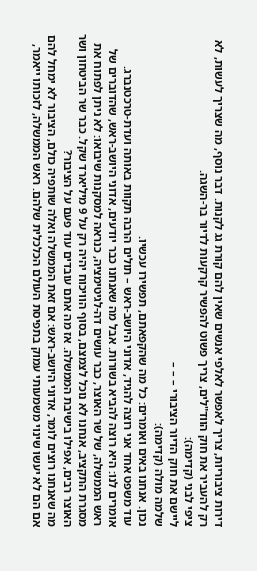דירות ציבוריות, צריך לאפשר לאלפי אנשים שאין להם קורת גג לקנות. דבר נוסף, מה שצריך לעשות, לא רק להעביר את חוק הווד"לים, צריך פשוט להפשיר קרקעות לדיור בר-השגה.
ציפי לבני (קדימה):
ליישם את חוק הדיור הציבורי – – –
שלמה מולה (קדימה):
נכון. אנחנו באים ואומרים: כל מה שהקפאתם, תפשירו עכשיו.
עוד משפט אחד אני רוצה להגיד, אדוני היושב-ראש – תולים הרבה תקוות באותה ועדת-טרכטנברג. אומרים לנו: היא רוצה להביא בשורות. אבל מה שאנחנו כבר יודעים, אדוני היושב-ראש, שהדוברים של ראש הממשלה, של שר האוצר, כבר עושים דה-לגיטימציה, כנראה למסקנות שיבואו: לא ניתן לפתוח את מסגרת התקציב, אנחנו לא נוכל לצמצם, בסוף הוויכוח יהיה רק על 9 מיליארד שקל. כבר שר הביטחון ושר האוצר רבים, אפילו בישיבת הממשלה. אז מה אתם עובדים עוד פעם על הציבור?
מה שאנחנו רוצים לומר, אדוני היושב-ראש: אם זאת הממשלה ואלה שותפיה כולם, הציבור לא ימחל להם אם הם לא יעשו שינוי משמעותי עמוק בתפיסת העולם הכלכלית שלהם. ראש הממשלה, לזכותו ייאמר,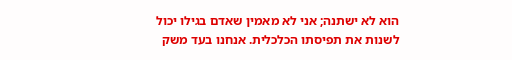הוא לא ישתנה; אני לא מאמין שאדם בגילו יכול לשנות את תפיסתו הכלכלית. אנחנו בעד משק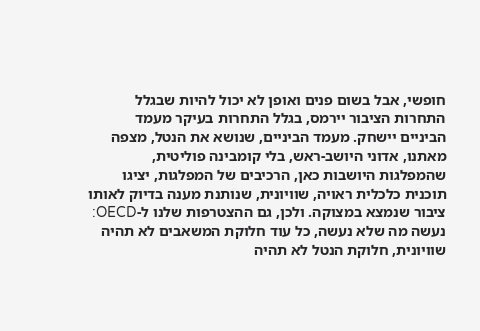חופשי, אבל בשום פנים ואופן לא יכול להיות שבגלל התחרות הציבור יירמס, בגלל התחרות בעיקר מעמד הביניים יישחק. מעמד הביניים, שנושא את הנטל, מצפה מאתנו, אדוני היושב-ראש, בלי קומבינה פוליטית, שהמפלגות היושבות כאן, הרכיבים של המפלגות, יציגו תוכנית כלכלית ראויה, שוויונית, שנותנת מענה בדיוק לאותו ציבור שנמצא במצוקה. ולכן, גם ההצטרפות שלנו ל-OECD: נעשה מה שלא נעשה, כל עוד חלוקת המשאבים לא תהיה שוויונית, חלוקת הנטל לא תהיה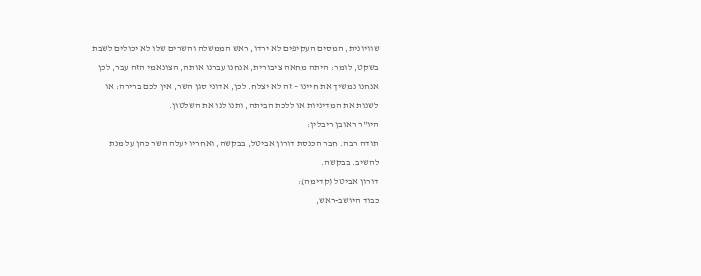שוויונית, המסים העקיפים לא ירדו, ראש הממשלה והשרים שלו לא יכולים לשבת בשקט, לומר: היתה מחאה ציבורית, אנחנו עברנו אותה, הצונאמי הזה עבר, לכן אנחנו נמשיך את חיינו – זה לא יצלח. לכן, אדוני סגן השר, אין לכם ברירה: או לשנות את המדיניות או ללכת הביתה, ותנו לנו את השלטון.
היו"ר ראובן ריבלין:
תודה רבה. חבר הכנסת דורון אביטל, בבקשה, ואחריו יעלה השר כהן על מנת להשיב. בבקשה.
דורון אביטל (קדימה):
כבוד היושב-ראש,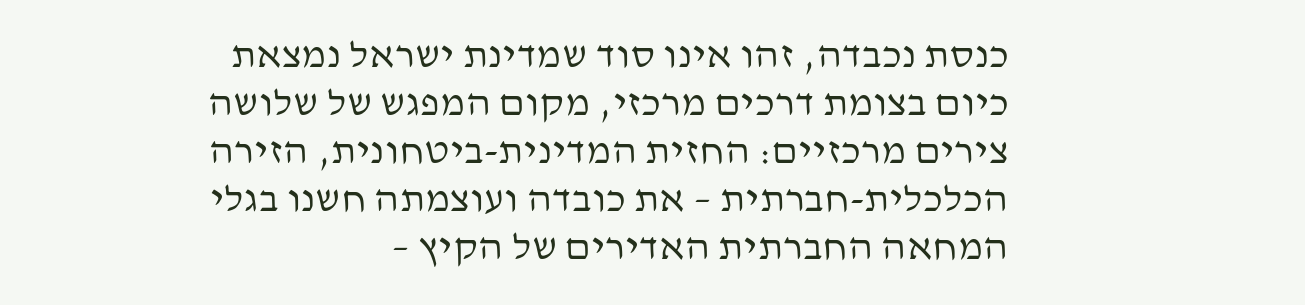כנסת נכבדה, זהו אינו סוד שמדינת ישראל נמצאת כיום בצומת דרכים מרכזי, מקום המפגש של שלושה צירים מרכזיים: החזית המדינית-ביטחונית, הזירה הכלכלית-חברתית – את כובדה ועוצמתה חשנו בגלי המחאה החברתית האדירים של הקיץ –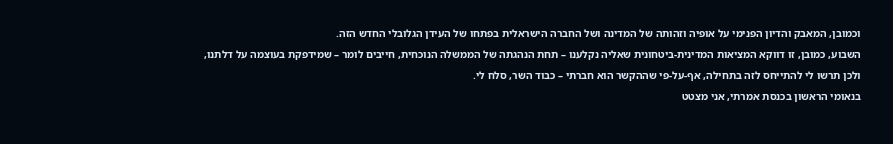וכמובן, המאבק והדיון הפנימי על אופיה וזהותה של המדינה ושל החברה הישראלית בפתחו של העידן הגלובלי החדש הזה.
השבוע, כמובן, זו דווקא המציאות המדינית-ביטחונית שאליה נקלענו – תחת הנהגתה של הממשלה הנוכחית, חייבים לומר – שמידפקת בעוצמה על דלתנו, ולכן תרשו לי להתייחס לזה בתחילה, אף-על-פי שההקשר הוא חברתי – כבוד השר, סלח לי.
בנאומי הראשון בכנסת אמרתי, אני מצטט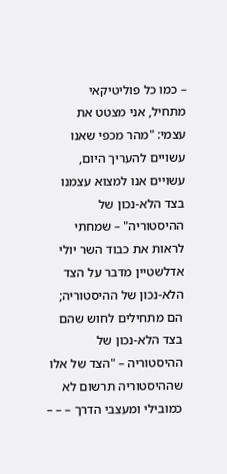– כמו כל פוליטיקאי מתחיל, אני מצטט את עצמי: "מהר מכפי שאנו עשויים להעריך היום, עשויים אנו למצוא עצמנו בצד הלא-נכון של ההיסטוריה" – שמחתי לראות את כבוד השר יולי אדלשטיין מדבר על הצד הלא-נכון של ההיסטוריה; הם מתחילים לחוש שהם בצד הלא-נכון של ההיסטוריה – "הצד של אלו שההיסטוריה תרשום לא כמובילי ומעצבי הדרך – – –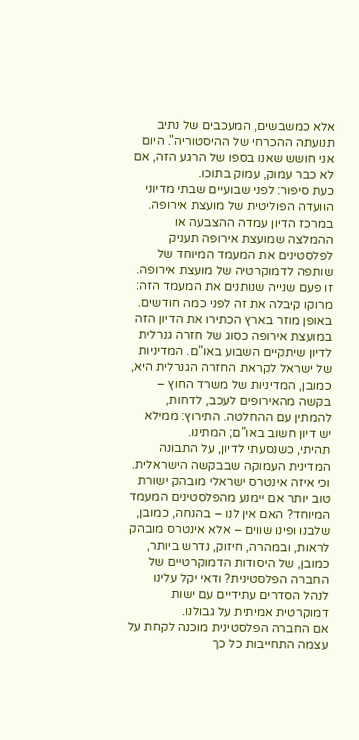אלא כמשבשים, המעכבים של נתיב תנועתה ההכרחי של ההיסטוריה". היום אני חושש שאנו בספו של הרגע הזה, אם לא כבר עמוק, עמוק בתוכו.
כעת סיפור: לפני שבועיים שבתי מדיוני הוועדה הפוליטית של מועצת אירופה. במרכז הדיון עמדה ההצבעה או ההמלצה שמועצת אירופה תעניק לפלסטינים את המעמד המיוחד של שותפה לדמוקרטיה של מועצת אירופה. זו פעם שנייה שנותנים את המעמד הזה: מרוקו קיבלה את זה לפני כמה חודשים. באופן מוזר בארץ הכתירו את הדיון הזה במועצת אירופה כסוג של חזרה גנרלית לדיון שיתקיים השבוע באו"ם. המדיניות של ישראל לקראת החזרה הגנרלית היא, כמובן, המדיניות של משרד החוץ – בקשה מהאירופים לעכב, לדחות, להמתין עם ההחלטה. התירוץ: ממילא יש דיון חשוב באו"ם; המתינו.
תהיתי, כשנסעתי לדיון, על התבונה המדינית העמוקה שבבקשה הישראלית. וכי איזה אינטרס ישראלי מובהק ישורת טוב יותר אם יימנע מהפלסטינים המעמד המיוחד? האם אין לנו – בהנחה, כמובן, שלבנו ופינו שווים – אלא אינטרס מובהק לראות, ובמהרה, חיזוק, נדרש ביותר, כמובן, של היסודות הדמוקרטיים של החברה הפלסטינית? ודאי יקל עלינו לנהל הסדרים עתידיים עם ישות דמוקרטית אמיתית על גבולנו.
אם החברה הפלסטינית מוכנה לקחת על עצמה התחייבות כל כך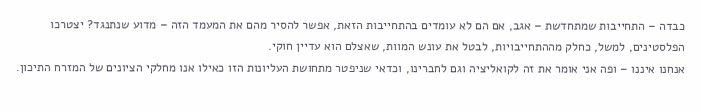כבדה – התחייבות שמתחדשת – אגב, אם הם לא עומדים בהתחייבות הזאת, אפשר להסיר מהם את המעמד הזה – מדוע שנתנגד? יצטרכו הפלסטינים, למשל, כחלק מההתחייבויות, לבטל את עונש המוות, שאצלם הוא עדיין חוקי.
אנחנו איננו – ופה אני אומר את זה לקואליציה וגם לחברינו, וכדאי שניפטר מתחושת העליונות הזו כאילו אנו מחלקי הציונים של המזרח התיכון.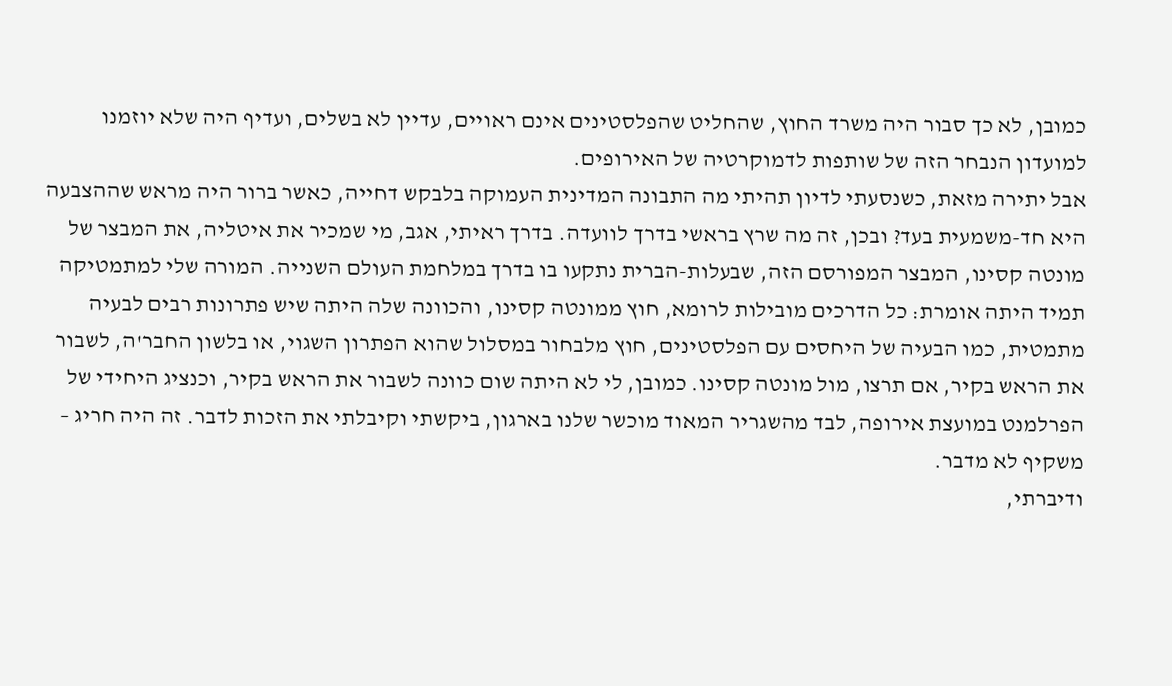כמובן, לא כך סבור היה משרד החוץ, שהחליט שהפלסטינים אינם ראויים, עדיין לא בשלים, ועדיף היה שלא יוזמנו למועדון הנבחר הזה של שותפות לדמוקרטיה של האירופים.
אבל יתירה מזאת, כשנסעתי לדיון תהיתי מה התבונה המדינית העמוקה בלבקש דחייה, כאשר ברור היה מראש שההצבעה היא חד-משמעית בעד? ובכן, זה מה שרץ בראשי בדרך לוועדה. בדרך ראיתי, אגב, מי שמכיר את איטליה, את המבצר של מונטה קסינו, המבצר המפורסם הזה, שבעלות-הברית נתקעו בו בדרך במלחמת העולם השנייה. המורה שלי למתמטיקה תמיד היתה אומרת: כל הדרכים מובילות לרומא, חוץ ממונטה קסינו, והכוונה שלה היתה שיש פתרונות רבים לבעיה מתמטית, כמו הבעיה של היחסים עם הפלסטינים, חוץ מלבחור במסלול שהוא הפתרון השגוי, או בלשון החבר'ה, לשבור את הראש בקיר, אם תרצו, מול מונטה קסינו. כמובן, לי לא היתה שום כוונה לשבור את הראש בקיר, וכנציג היחידי של הפרלמנט במועצת אירופה, לבד מהשגריר המאוד מוכשר שלנו בארגון, ביקשתי וקיבלתי את הזכות לדבר. זה היה חריג – משקיף לא מדבר.
ודיברתי,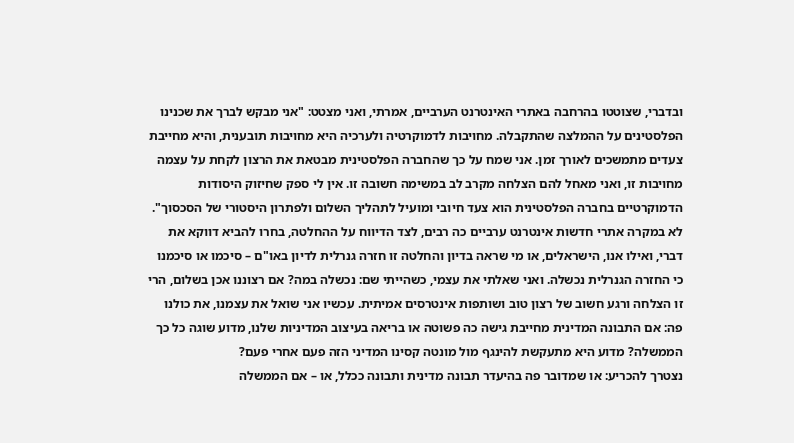ובדברי, שצוטטו בהרחבה באתרי האינטרנט הערביים, אמרתי, ואני מצטט: "אני מבקש לברך את שכנינו הפלסטינים על ההמלצה שהתקבלה. מחויבות לדמוקרטיה ולערכיה היא מחויבות תובענית, והיא מחייבת צעדים מתמשכים לאורך זמן. אני שמח על כך שהחברה הפלסטינית מבטאת את הרצון לקחת על עצמה מחויבות זו, ואני מאחל להם הצלחה מקרב לב במשימה חשובה זו. אין לי ספק שחיזוק היסודות הדמוקרטיים בחברה הפלסטינית הוא צעד חיובי ומועיל לתהליך השלום ולפתרון היסטורי של הסכסוך".
לא במקרה אתרי חדשות אינטרנט ערביים כה רבים, לצד הדיווח על ההחלטה, בחרו להביא דווקא את דברי, ואילו אנו, הישראלים, או מי שראה בדיון והחלטה זו חזרה גנרלית לדיון באו"ם – סיכמו או סיכמנו כי החזרה הגנרלית נכשלה. ואני שאלתי את עצמי, כשהייתי שם: נכשלה במה? אם רצוננו אכן בשלום, הרי זו הצלחה ורגע חשוב של רצון טוב ושותפות אינטרסים אמיתית. עכשיו אני שואל את עצמנו, את כולנו פה: אם התבונה המדינית מחייבת גישה כה פשוטה או בריאה בעיצוב המדיניות שלנו, מדוע שוגה כל כך הממשלה? מדוע היא מתעקשת להינגף מול מונטה קסינו המדיני הזה פעם אחרי פעם?
נצטרך להכריע: או שמדובר פה בהיעדר תבונה מדינית ותבונה ככלל, או – אם הממשלה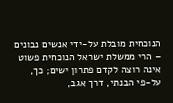הנוכחית מובלת על-ידי אנשים נבונים – הרי ממשלת ישראל הנוכחית פשוט אינה רוצה לקדם פתרון ישים; כך, על-פי הבנתי, דרך אגב,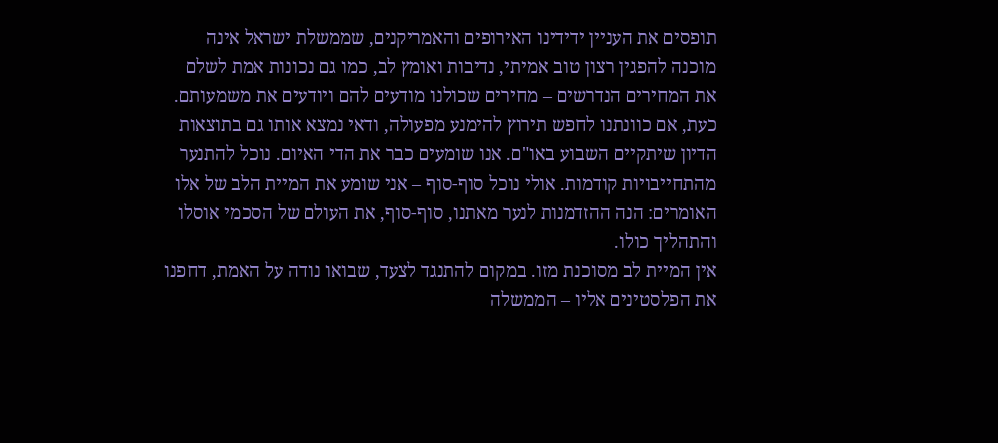תופסים את העניין ידידינו האירופים והאמריקנים, שממשלת ישראל אינה מוכנה להפגין רצון טוב אמיתי, נדיבות ואומץ לב, כמו גם נכונות אמת לשלם את המחירים הנדרשים – מחירים שכולנו מודעים להם ויודעים את משמעותם.
כעת, אם כוונתנו לחפש תירוץ להימנע מפעולה, ודאי נמצא אותו גם בתוצאות הדיון שיתקיים השבוע באו"ם. אנו שומעים כבר את הדי האיום. נוכל להתנער מהתחייבויות קודמות. אולי נוכל סוף-סוף – אני שומע את המיית הלב של אלו האומרים: הנה ההזדמנות לנער מאתנו, סוף-סוף, את העולם של הסכמי אוסלו והתהליך כולו.
אין המיית לב מסוכנת מזו. במקום להתנגד לצעד, שבואו נודה על האמת, דחפנו את הפלסטינים אליו – הממשלה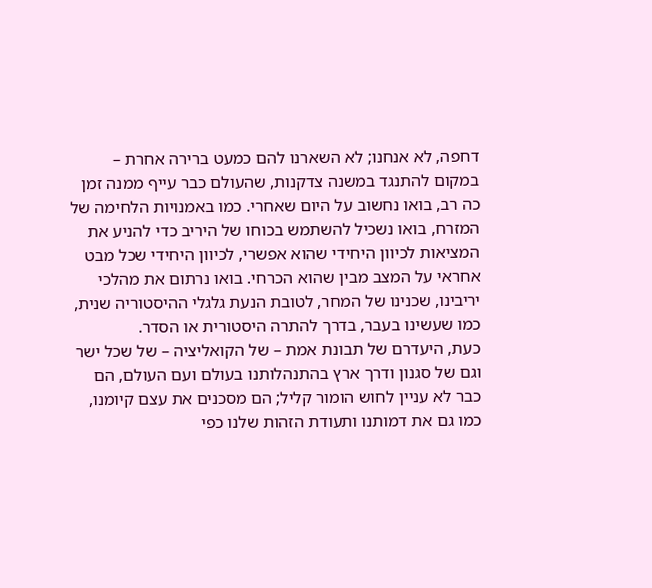דחפה, לא אנחנו; לא השארנו להם כמעט ברירה אחרת – במקום להתנגד במשנה צדקנות, שהעולם כבר עייף ממנה זמן כה רב, בואו נחשוב על היום שאחרי. כמו באמנויות הלחימה של המזרח, בואו נשכיל להשתמש בכוחו של היריב כדי להניע את המציאות לכיוון היחידי שהוא אפשרי, לכיוון היחידי שכל מבט אחראי על המצב מבין שהוא הכרחי. בואו נרתום את מהלכי יריבינו, שכנינו של המחר, לטובת הנעת גלגלי ההיסטוריה שנית, כמו שעשינו בעבר, בדרך להתרה היסטורית או הסדר.
כעת, היעדרם של תבונת אמת – של הקואליציה – של שכל ישר וגם של סגנון ודרך ארץ בהתנהלותנו בעולם ועם העולם, הם כבר לא עניין לחוש הומור קליל; הם מסכנים את עצם קיומנו, כמו גם את דמותנו ותעודת הזהות שלנו כפי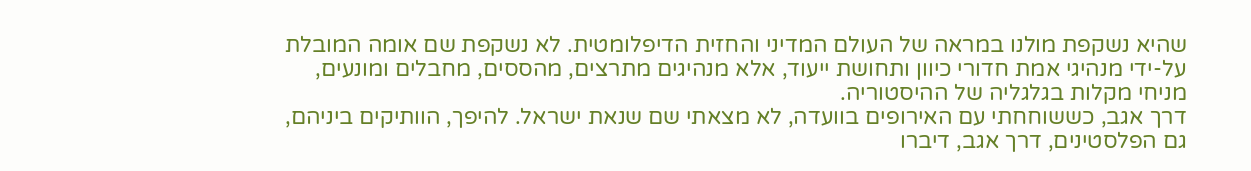שהיא נשקפת מולנו במראה של העולם המדיני והחזית הדיפלומטית. לא נשקפת שם אומה המובלת על-ידי מנהיגי אמת חדורי כיוון ותחושת ייעוד, אלא מנהיגים מתרצים, מהססים, מחבלים ומונעים, מניחי מקלות בגלגליה של ההיסטוריה.
דרך אגב, כששוחחתי עם האירופים בוועדה, לא מצאתי שם שנאת ישראל. להיפך, הוותיקים ביניהם, גם הפלסטינים, דרך אגב, דיברו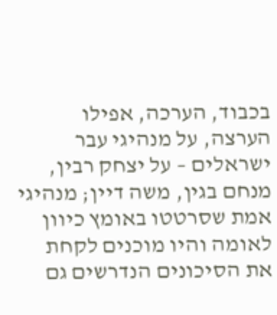בכבוד, הערכה, אפילו הערצה, על מנהיגי עבר ישראלים – על יצחק רבין, מנחם בגין, משה דיין; מנהיגי אמת שסרטטו באומץ כיוון לאומה והיו מוכנים לקחת את הסיכונים הנדרשים גם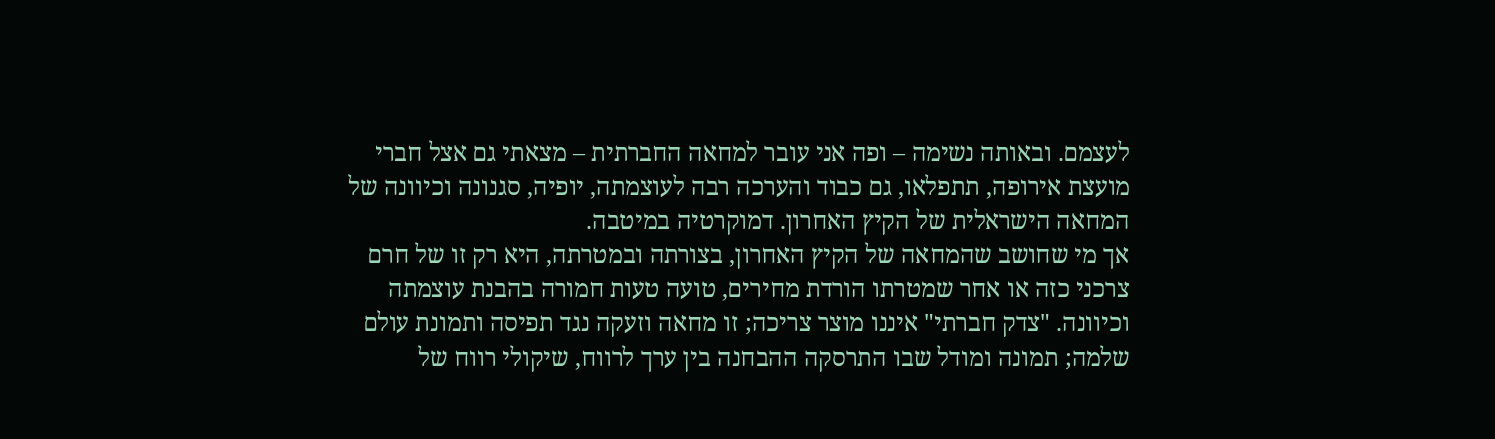לעצמם. ובאותה נשימה – ופה אני עובר למחאה החברתית – מצאתי גם אצל חברי מועצת אירופה, תתפלאו, גם כבוד והערכה רבה לעוצמתה, יופיה, סגנונה וכיוונה של המחאה הישראלית של הקיץ האחרון. דמוקרטיה במיטבה.
אך מי שחושב שהמחאה של הקיץ האחרון, בצורתה ובמטרתה, היא רק זו של חרם צרכני כזה או אחר שמטרתו הורדת מחירים, טועה טעות חמורה בהבנת עוצמתה וכיוונה. "צדק חברתי" איננו מוצר צריכה; זו מחאה וזעקה נגד תפיסה ותמונת עולם שלמה; תמונה ומודל שבו התרסקה ההבחנה בין ערך לרווח, שיקולי רווח של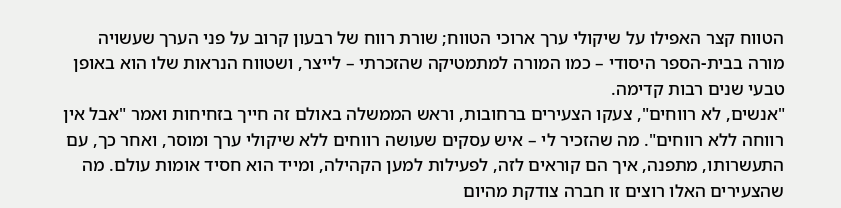הטווח קצר האפילו על שיקולי ערך ארוכי הטווח; שורת רווח של רבעון קרוב על פני הערך שעשויה מורה בבית-הספר היסודי – כמו המורה למתמטיקה שהזכרתי – לייצר, ושטווח הנראות שלו הוא באופן טבעי שנים רבות קדימה.
"אנשים, לא רווחים", צעקו הצעירים ברחובות, וראש הממשלה באולם זה חייך בזחיחות ואמר "אבל אין רווחה ללא רווחים". מה שהזכיר לי – איש עסקים שעושה רווחים ללא שיקולי ערך ומוסר, ואחר כך, עם התעשרותו, מתפנה, איך הם קוראים לזה, לפעילות למען הקהילה, ומייד הוא חסיד אומות עולם. מה שהצעירים האלו רוצים זו חברה צודקת מהיום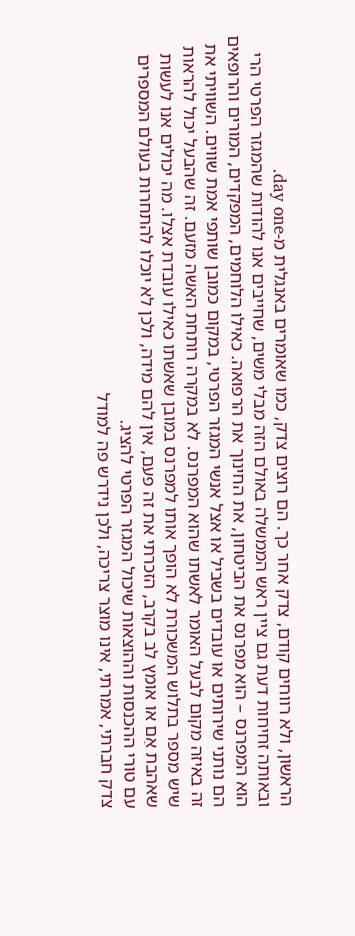הראשון, ולא רווחים קודם, צדק אחר כך. הם רוצים צדק, כמו שאומרים באנגלית מ-day one.
ובאותה זחיחות דעת גם ציין ראש הממשלה באולם הזה מבלי משים, שחייבים אנו להודות שהמגזר הפרטי הרי הוא המפרנס – הוא מפרנס את הביטחון, את החינוך את הרפואה. כאילו הלוחמים, המפקדים, המורים והרופאים הם נותני שירותים או עובדים בשביל או אצל אנשי המגזר הפרטי, במקום כמובן שותפי אמת שווים. השוויתי את זה באיזה מקום לבעל האומר לאשתו שהוא המפרנס. לא במקרה רותחת האשה מזעם. זה שהבעל יכול להראות שיש מספר בתלוש המשכורת לא הופך אותו למפרנס במובן שאשתו כאילו עובדת אצלו. מה יכולים אנו לעשות שאהבת אֵם או אומץ לב בקרב, הזכרתי את זה פעם, אין להם מידה, ולכן לא יוכלו להתחרות בעולם המספרים עם טורי ההכנסות וההוצאות שיכול המגזר הפרטי להציג.
צדק חברתי, אמרתי, אינו מוצר צריכה, ולכן נידרש פה למודל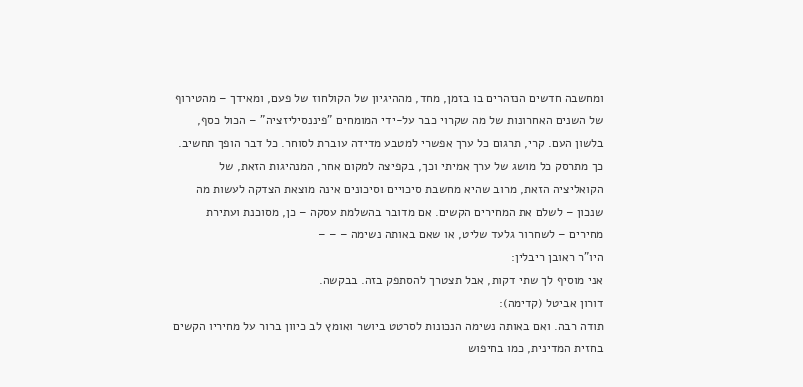ומחשבה חדשים הנזהרים בו בזמן, מחד, מההיגיון של הקולחוז של פעם, ומאידך – מהטירוף של השנים האחרונות של מה שקרוי כבר על-ידי המומחים "פיננסיליזציה" – הכול כסף, בלשון העם. קרי, תרגום כל ערך אפשרי למטבע מדידה עוברת לסוחר. כל דבר הופך תחשיב. כך מתרסק כל מושג של ערך אמיתי וכך, בקפיצה למקום אחר, המנהיגות הזאת, של הקואליציה הזאת, מרוב שהיא מחשבת סיכויים וסיכונים אינה מוצאת הצדקה לעשות מה שנכון – לשלם את המחירים הקשים. אם מדובר בהשלמת עסקה – כן, מסוכנת ועתירת מחירים – לשחרור גלעד שליט, או שאם באותה נשימה – – –
היו"ר ראובן ריבלין:
אני מוסיף לך שתי דקות, אבל תצטרך להסתפק בזה. בבקשה.
דורון אביטל (קדימה):
תודה רבה. ואם באותה נשימה הנכונות לסרטט ביושר ואומץ לב כיוון ברור על מחיריו הקשים בחזית המדינית, כמו בחיפוש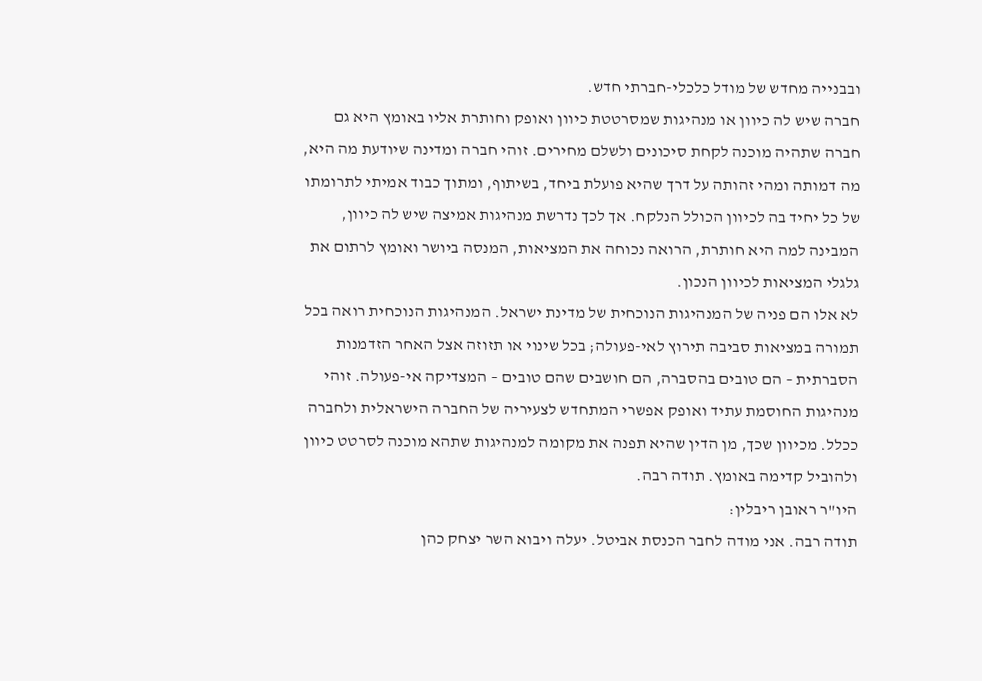ובבנייה מחדש של מודל כלכלי-חברתי חדש.
חברה שיש לה כיוון או מנהיגות שמסרטטת כיוון ואופק וחותרת אליו באומץ היא גם חברה שתהיה מוכנה לקחת סיכונים ולשלם מחירים. זוהי חברה ומדינה שיודעת מה היא, מה דמותה ומהי זהותה על דרך שהיא פועלת ביחד, בשיתוף, ומתוך כבוד אמיתי לתרומתו של כל יחיד בה לכיוון הכולל הנלקח. אך לכך נדרשת מנהיגות אמיצה שיש לה כיוון, המבינה למה היא חותרת, הרואה נכוחה את המציאות, המנסה ביושר ואומץ לרתום את גלגלי המציאות לכיוון הנכון.
לא אלו הם פניה של המנהיגות הנוכחית של מדינת ישראל. המנהיגות הנוכחית רואה בכל תמורה במציאות סביבה תירוץ לאי-פעולה; בכל שינוי או תזוזה אצל האחר הזדמנות הסברתית – הם טובים בהסברה, הם חושבים שהם טובים – המצדיקה אי-פעולה. זוהי מנהיגות החוסמת עתיד ואופק אפשרי המתחדש לצעיריה של החברה הישראלית ולחברה ככלל. מכיוון שכך, מן הדין שהיא תפנה את מקומה למנהיגות שתהא מוכנה לסרטט כיוון ולהוביל קדימה באומץ. תודה רבה.
היו"ר ראובן ריבלין:
תודה רבה. אני מודה לחבר הכנסת אביטל. יעלה ויבוא השר יצחק כהן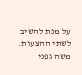על מנת להשיב לשתי ההצעות.
משה גפני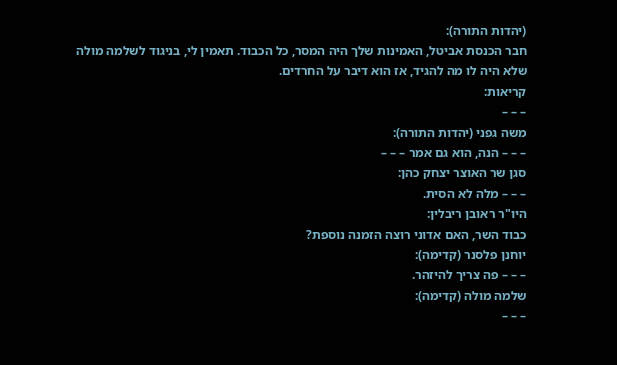(יהדות התורה):
חבר הכנסת אביטל, האמינות שלך היה המסר, כל הכבוד. תאמין לי, בניגוד לשלמה מולה שלא היה לו מה להגיד, אז הוא דיבר על החרדים.
קריאות:
– – –
משה גפני (יהדות התורה):
– – – הנה, הוא גם אמר – – –
סגן שר האוצר יצחק כהן:
– – – מלה לא הסית.
היו"ר ראובן ריבלין:
כבוד השר, האם אדוני רוצה הזמנה נוספת?
יוחנן פלסנר (קדימה):
– – – פה צריך להיזהר.
שלמה מולה (קדימה):
– – –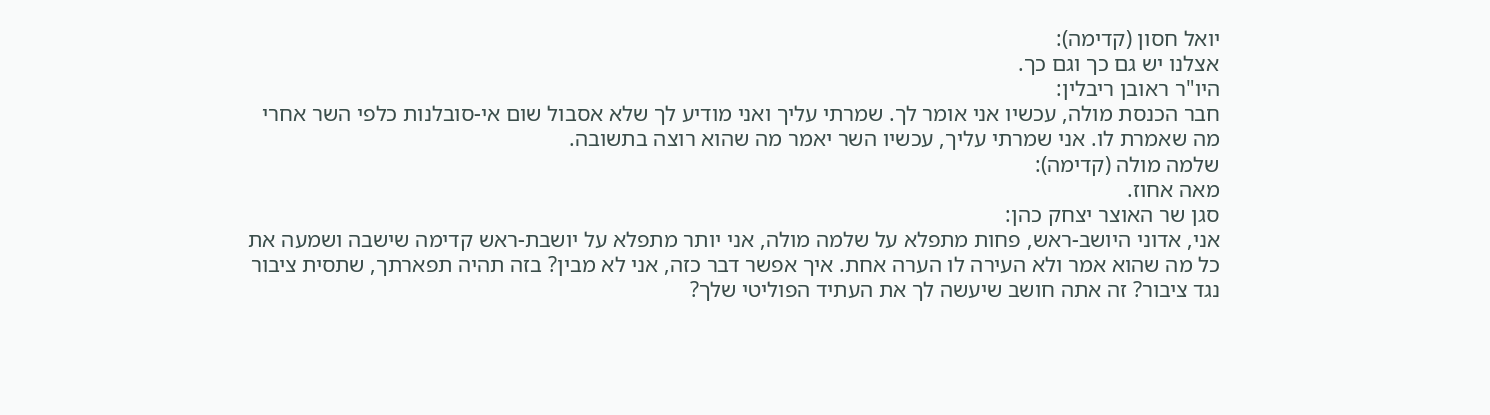יואל חסון (קדימה):
אצלנו יש גם כך וגם כך.
היו"ר ראובן ריבלין:
חבר הכנסת מולה, עכשיו אני אומר לך. שמרתי עליך ואני מודיע לך שלא אסבול שום אי-סובלנות כלפי השר אחרי מה שאמרת לו. אני שמרתי עליך, עכשיו השר יאמר מה שהוא רוצה בתשובה.
שלמה מולה (קדימה):
מאה אחוז.
סגן שר האוצר יצחק כהן:
אני, אדוני היושב-ראש, פחות מתפלא על שלמה מולה, אני יותר מתפלא על יושבת-ראש קדימה שישבה ושמעה את כל מה שהוא אמר ולא העירה לו הערה אחת. איך אפשר דבר כזה, אני לא מבין? בזה תהיה תפארתך, שתסית ציבור נגד ציבור? זה אתה חושב שיעשה לך את העתיד הפוליטי שלך?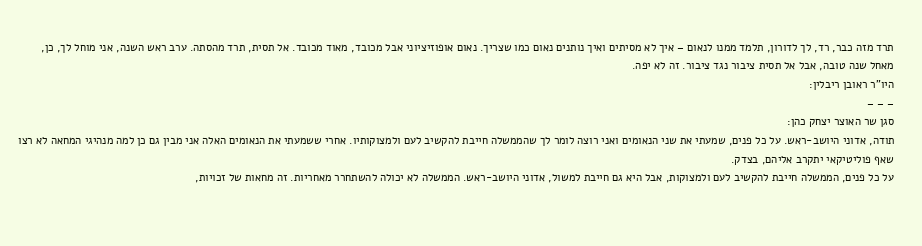תרד מזה כבר, רד, לך לדורון, תלמד ממנו לנאום – איך לא מסיתים ואיך נותנים נאום כמו שצריך. נאום אופוזיציוני אבל מכובד, מאוד מכובד. אל תסית, תרד מהסתה. ערב ראש השנה, אני מוחל לך, כן, מאחל שנה טובה, אבל אל תסית ציבור נגד ציבור. זה לא יפה.
היו"ר ראובן ריבלין:
– – –
סגן שר האוצר יצחק כהן:
תודה, אדוני היושב-ראש. על כל פנים, שמעתי את שני הנאומים ואני רוצה לומר לך שהממשלה חייבת להקשיב לעם ולמצוקותיו. אחרי ששמעתי את הנאומים האלה אני מבין גם כן למה מנהיגי המחאה לא רצו שאף פוליטיקאי יתקרב אליהם, בצדק.
על כל פנים, הממשלה חייבת להקשיב לעם ולמצוקות, אבל היא גם חייבת למשול, אדוני היושב-ראש. הממשלה לא יכולה להשתחרר מאחריות. זה מחאות של זכויות,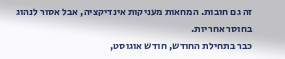זה גם חובות. המחאות מעניקות אינדיקציה, אבל אסור לנהוג בחוסר אחריות.
כבר בתחילת החודש, חודש אוגוסט,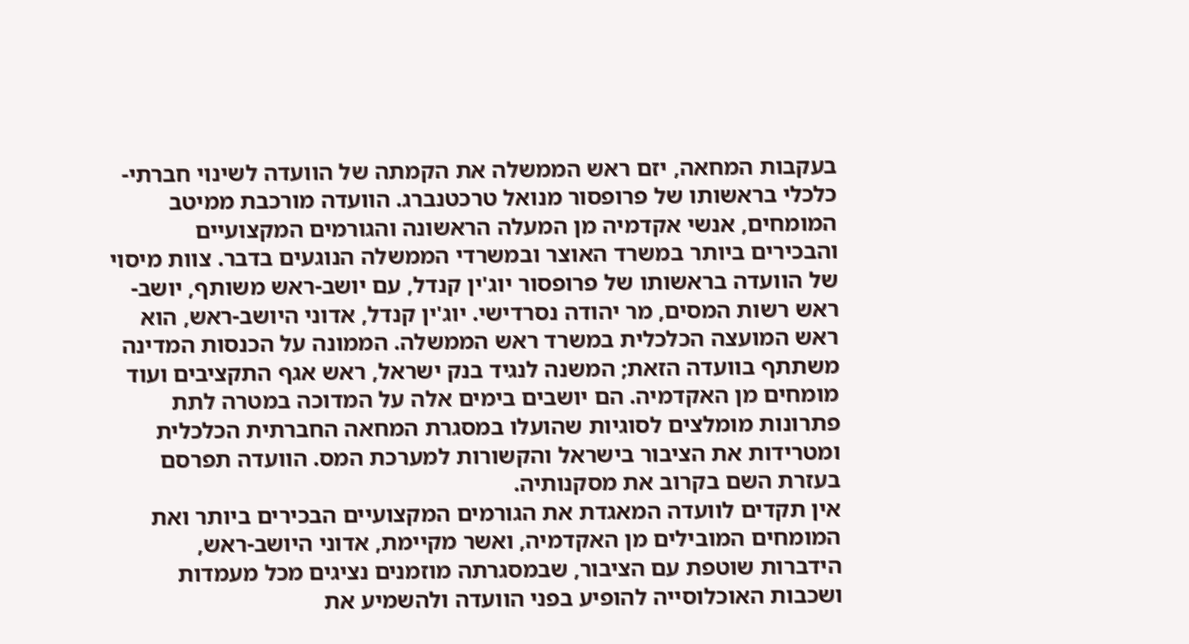בעקבות המחאה, יזם ראש הממשלה את הקמתה של הוועדה לשינוי חברתי-כלכלי בראשותו של פרופסור מנואל טרכטנברג. הוועדה מורכבת ממיטב המומחים, אנשי אקדמיה מן המעלה הראשונה והגורמים המקצועיים והבכירים ביותר במשרד האוצר ובמשרדי הממשלה הנוגעים בדבר. צוות מיסוי של הוועדה בראשותו של פרופסור יוג'ין קנדל, עם יושב-ראש משותף, יושב-ראש רשות המסים, מר יהודה נסרדישי. יוג'ין קנדל, אדוני היושב-ראש, הוא ראש המועצה הכלכלית במשרד ראש הממשלה. הממונה על הכנסות המדינה משתתף בוועדה הזאת; המשנה לנגיד בנק ישראל, ראש אגף התקציבים ועוד מומחים מן האקדמיה. הם יושבים בימים אלה על המדוכה במטרה לתת פתרונות מומלצים לסוגיות שהועלו במסגרת המחאה החברתית הכלכלית ומטרידות את הציבור בישראל והקשורות למערכת המס. הוועדה תפרסם בעזרת השם בקרוב את מסקנותיה.
אין תקדים לוועדה המאגדת את הגורמים המקצועיים הבכירים ביותר ואת המומחים המובילים מן האקדמיה, ואשר מקיימת, אדוני היושב-ראש, הידברות שוטפת עם הציבור, שבמסגרתה מוזמנים נציגים מכל מעמדות ושכבות האוכלוסייה להופיע בפני הוועדה ולהשמיע את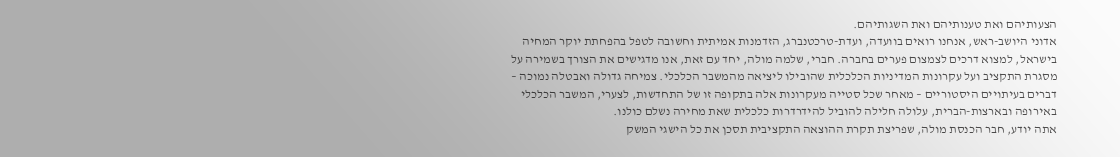הצעותיהם ואת טענותיהם ואת השגותיהם.
אדוני היושב-ראש, אנחנו רואים בוועדה, ועדת-טרכטנברג, הזדמנות אמיתית וחשובה לטפל בהפחתת יוקר המחיה בישראל, למצוא דרכים לצמצום פערים בחברה. חברי, שלמה מולה, יחד עם זאת, אנו מדגישים את הצורך בשמירה על מסגרת התקציב ועל עקרונות המדיניות הכלכלית שהובילו ליציאה מהמשבר הכלכלי. צמיחה גדולה ואבטלה נמוכה – דברים בעיתויים היסטוריים – מאחר שכל סטייה מעקרונות אלה בתקופה זו של התחדשות, לצערי, המשבר הכלכלי באירופה ובארצות-הברית, עלולה חלילה להוביל להידרדרות כלכלית שאת מחירה נשלם כולנו.
אתה יודע, חבר הכנסת מולה, שפריצת תקרת ההוצאה התקציבית תסכן את כל הישגי המשק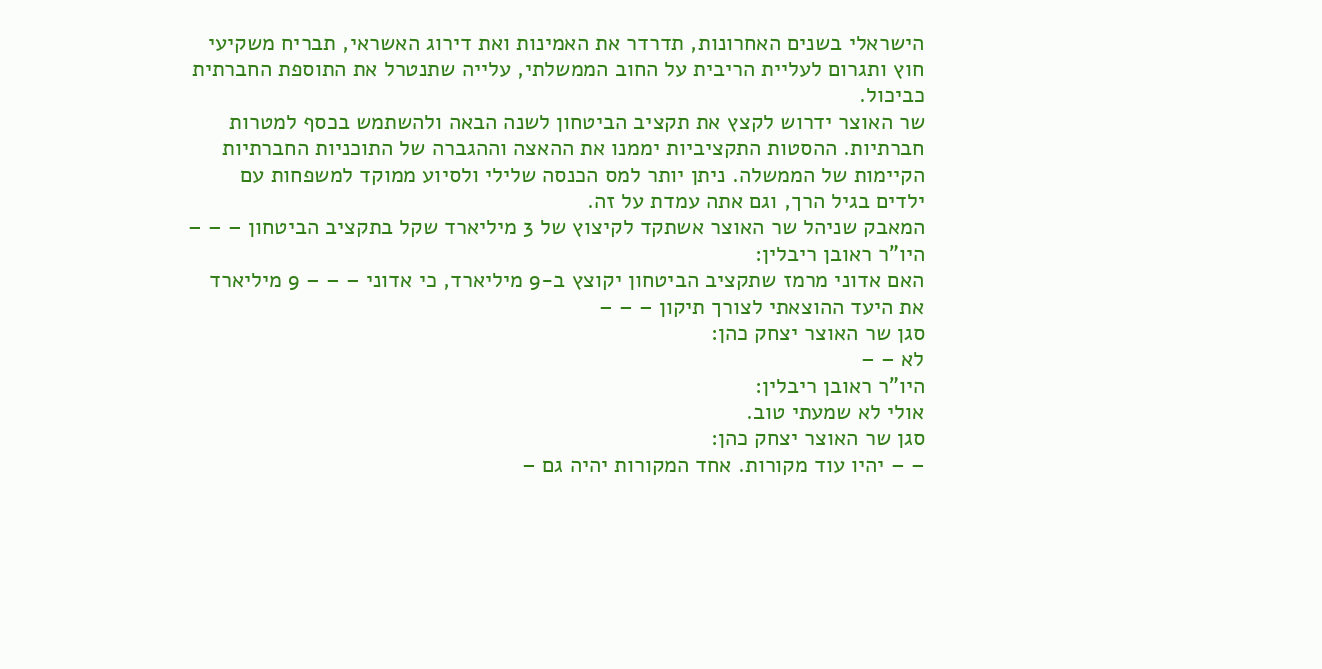הישראלי בשנים האחרונות, תדרדר את האמינות ואת דירוג האשראי, תבריח משקיעי חוץ ותגרום לעליית הריבית על החוב הממשלתי, עלייה שתנטרל את התוספת החברתית כביכול.
שר האוצר ידרוש לקצץ את תקציב הביטחון לשנה הבאה ולהשתמש בכסף למטרות חברתיות. ההסטות התקציביות יממנו את ההאצה וההגברה של התוכניות החברתיות הקיימות של הממשלה. ניתן יותר למס הכנסה שלילי ולסיוע ממוקד למשפחות עם ילדים בגיל הרך, וגם אתה עמדת על זה.
המאבק שניהל שר האוצר אשתקד לקיצוץ של 3 מיליארד שקל בתקציב הביטחון – – –
היו"ר ראובן ריבלין:
האם אדוני מרמז שתקציב הביטחון יקוצץ ב-9 מיליארד, כי אדוני – – – 9 מיליארד את היעד ההוצאתי לצורך תיקון – – –
סגן שר האוצר יצחק כהן:
לא – –
היו"ר ראובן ריבלין:
אולי לא שמעתי טוב.
סגן שר האוצר יצחק כהן:
– – יהיו עוד מקורות. אחד המקורות יהיה גם –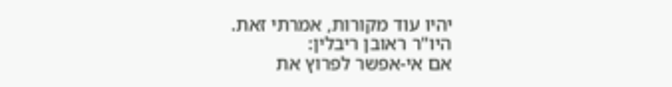יהיו עוד מקורות, אמרתי זאת.
היו"ר ראובן ריבלין:
אם אי-אפשר לפרוץ את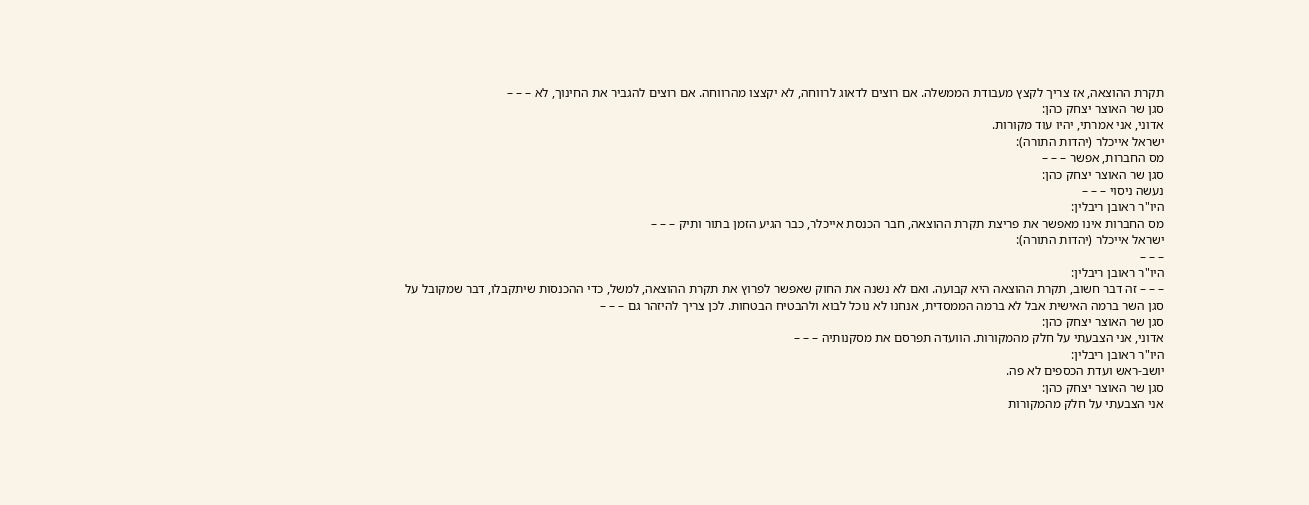תקרת ההוצאה, אז צריך לקצץ מעבודת הממשלה. אם רוצים לדאוג לרווחה, לא יקצצו מהרווחה. אם רוצים להגביר את החינוך, לא – – –
סגן שר האוצר יצחק כהן:
אדוני, אני אמרתי, יהיו עוד מקורות.
ישראל אייכלר (יהדות התורה):
מס החברות, אפשר – – –
סגן שר האוצר יצחק כהן:
נעשה ניסוי – – –
היו"ר ראובן ריבלין:
מס החברות אינו מאפשר את פריצת תקרת ההוצאה, חבר הכנסת אייכלר, כבר הגיע הזמן בתור ותיק – – –
ישראל אייכלר (יהדות התורה):
– – –
היו"ר ראובן ריבלין:
– – – זה דבר חשוב, תקרת ההוצאה היא קבועה. ואם לא נשנה את החוק שאפשר לפרוץ את תקרת ההוצאה, למשל, כדי ההכנסות שיתקבלו, דבר שמקובל על סגן השר ברמה האישית אבל לא ברמה הממסדית, אנחנו לא נוכל לבוא ולהבטיח הבטחות. לכן צריך להיזהר גם – – –
סגן שר האוצר יצחק כהן:
אדוני, אני הצבעתי על חלק מהמקורות. הוועדה תפרסם את מסקנותיה – – –
היו"ר ראובן ריבלין:
יושב-ראש ועדת הכספים לא פה.
סגן שר האוצר יצחק כהן:
אני הצבעתי על חלק מהמקורות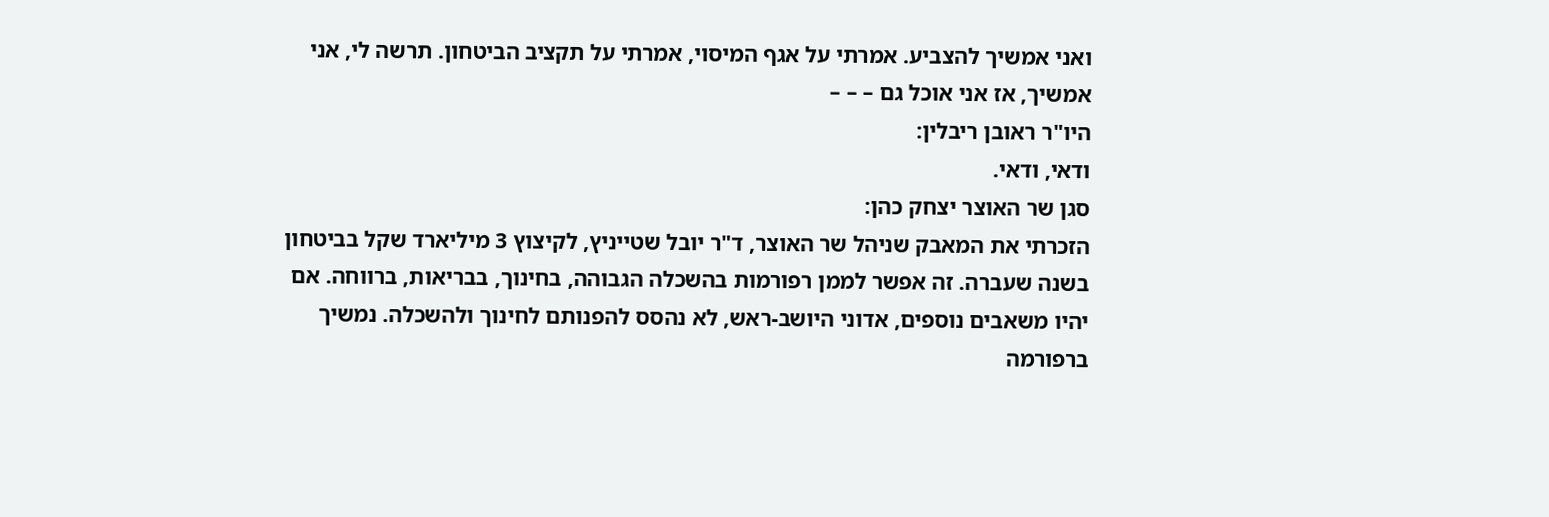ואני אמשיך להצביע. אמרתי על אגף המיסוי, אמרתי על תקציב הביטחון. תרשה לי, אני אמשיך, אז אני אוכל גם – – –
היו"ר ראובן ריבלין:
ודאי, ודאי.
סגן שר האוצר יצחק כהן:
הזכרתי את המאבק שניהל שר האוצר, ד"ר יובל שטייניץ, לקיצוץ 3 מיליארד שקל בביטחון בשנה שעברה. זה אפשר לממן רפורמות בהשכלה הגבוהה, בחינוך, בבריאות, ברווחה. אם יהיו משאבים נוספים, אדוני היושב-ראש, לא נהסס להפנותם לחינוך ולהשכלה. נמשיך ברפורמה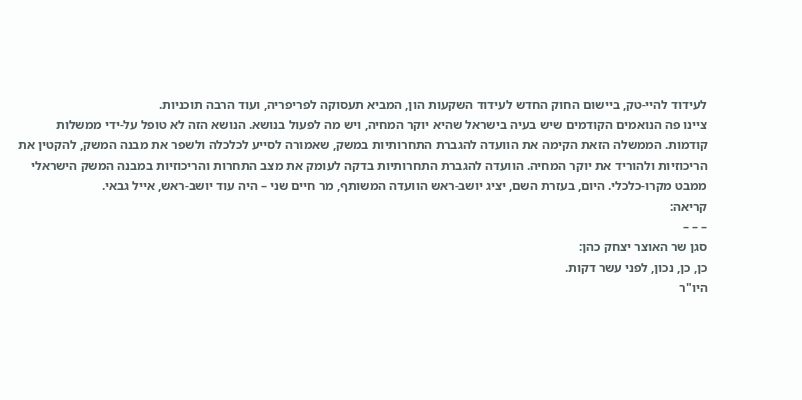לעידוד להיי-טק, ביישום החוק החדש לעידוד השקעות הון, המביא תעסוקה לפריפריה, ועוד הרבה תוכניות.
ציינו פה הנואמים הקודמים שיש בעיה בישראל שהיא יוקר המחיה, ויש מה לפעול בנושא. הנושא הזה לא טופל על-ידי ממשלות קודמות. הממשלה הזאת הקימה את הוועדה להגברת התחרותיות במשק, שאמורה לסייע לכלכלה ולשפר את מבנה המשק, להקטין את הריכוזיות ולהוריד את יוקר המחיה. הוועדה להגברת התחרותיות בדקה לעומק את מצב התחרות והריכוזיות במבנה המשק הישראלי ממבט מקרו-כלכלי. היום, בעזרת השם, יציג יושב-ראש הוועדה המשותף, מר חיים שני – היה עוד יושב-ראש, אייל גבאי.
קריאה:
– – –
סגן שר האוצר יצחק כהן:
כן, כן, נכון, לפני עשר דקות.
היו"ר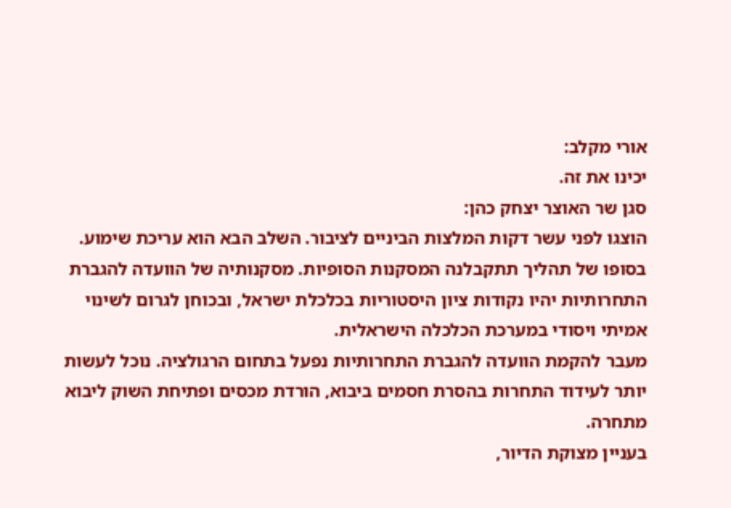אורי מקלב:
יכינו את זה.
סגן שר האוצר יצחק כהן:
הוצגו לפני עשר דקות המלצות הביניים לציבור. השלב הבא הוא עריכת שימוע. בסופו של תהליך תתקבלנה המסקנות הסופיות. מסקנותיה של הוועדה להגברת התחרותיות יהיו נקודות ציון היסטוריות בכלכלת ישראל, ובכוחן לגרום לשינוי אמיתי ויסודי במערכת הכלכלה הישראלית.
מעבר להקמת הוועדה להגברת התחרותיות נפעל בתחום הרגולציה. נוכל לעשות יותר לעידוד התחרות בהסרת חסמים ביבוא, הורדת מכסים ופתיחת השוק ליבוא מתחרה.
בעניין מצוקת הדיור,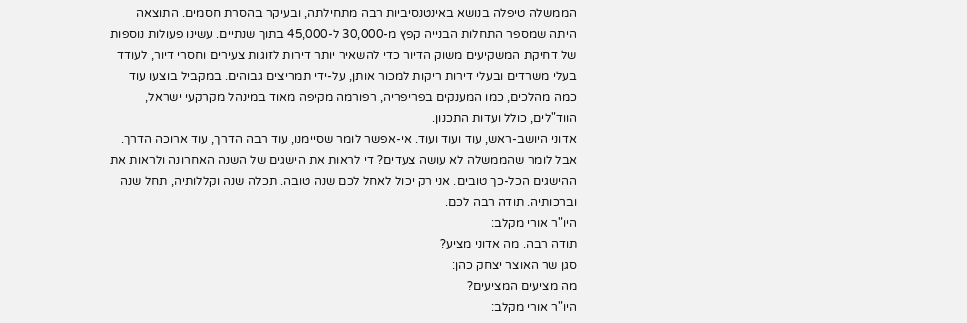הממשלה טיפלה בנושא באינטנסיביות רבה מתחילתה, ובעיקר בהסרת חסמים. התוצאה היתה שמספר התחלות הבנייה קפץ מ-30,000 ל-45,000 בתוך שנתיים. עשינו פעולות נוספות של דחיקת המשקיעים משוק הדיור כדי להשאיר יותר דירות לזוגות צעירים וחסרי דיור, לעודד בעלי משרדים ובעלי דירות ריקות למכור אותן, על-ידי תמריצים גבוהים. במקביל בוצעו עוד כמה מהלכים, כמו המענקים בפריפריה, רפורמה מקיפה מאוד במינהל מקרקעי ישראל, הווד"לים, כולל ועדות התכנון.
אדוני היושב-ראש, עוד ועוד ועוד. אי-אפשר לומר שסיימנו, עוד רבה הדרך, עוד ארוכה הדרך. אבל לומר שהממשלה לא עושה צעדים? די לראות את הישגים של השנה האחרונה ולראות את ההישגים הכל-כך טובים. אני רק יכול לאחל לכם שנה טובה. תכלה שנה וקללותיה, תחל שנה וברכותיה. תודה רבה לכם.
היו"ר אורי מקלב:
תודה רבה. מה אדוני מציע?
סגן שר האוצר יצחק כהן:
מה מציעים המציעים?
היו"ר אורי מקלב: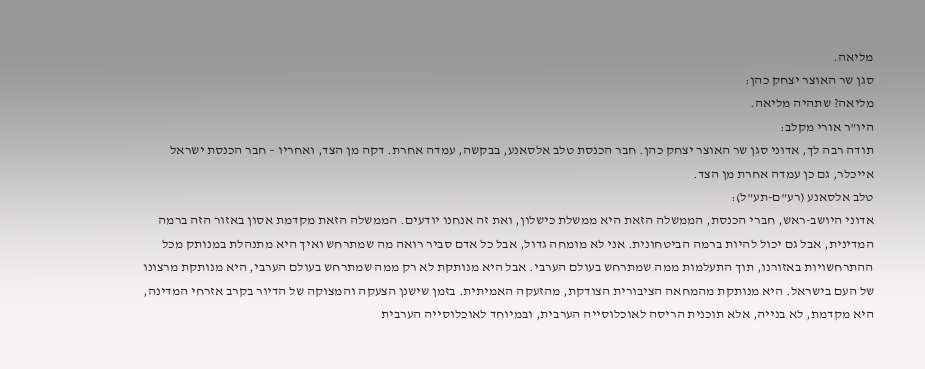מליאה.
סגן שר האוצר יצחק כהן:
מליאה? שתהיה מליאה.
היו"ר אורי מקלב:
תודה רבה לך, אדוני סגן שר האוצר יצחק כהן. חבר הכנסת טלב אלסאנע, בבקשה, עמדה אחרת. דקה מן הצד, ואחריו – חבר הכנסת ישראל אייכלר, גם כן עמדה אחרת מן הצד.
טלב אלסאנע (רע"ם-תע"ל):
אדוני היושב-ראש, חברי הכנסת, הממשלה הזאת היא ממשלת כישלון, ואת זה אנחנו יודעים. הממשלה הזאת מקדמת אסון באזור הזה ברמה המדינית, אבל גם יכול להיות ברמה הביטחונית. אני לא מומחה גדול, אבל כל אדם סביר רואה מה שמתרחש ואיך היא מתנהלת במנותק מכל ההתרחשויות באזורנו, תוך התעלמות ממה שמתרחש בעולם הערבי. אבל היא מנותקת לא רק ממה שמתרחש בעולם הערבי, היא מנותקת מרצונו של העם בישראל. היא מנותקת מהמחאה הציבורית הצודקת, מהזעקה האמיתית. בזמן שישנן הצעקה והמצוקה של הדיור בקרב אזרחי המדינה, היא מקדמת, לא בנייה, אלא תוכנית הריסה לאוכלוסייה הערבית, ובמיוחד לאוכלוסייה הערבית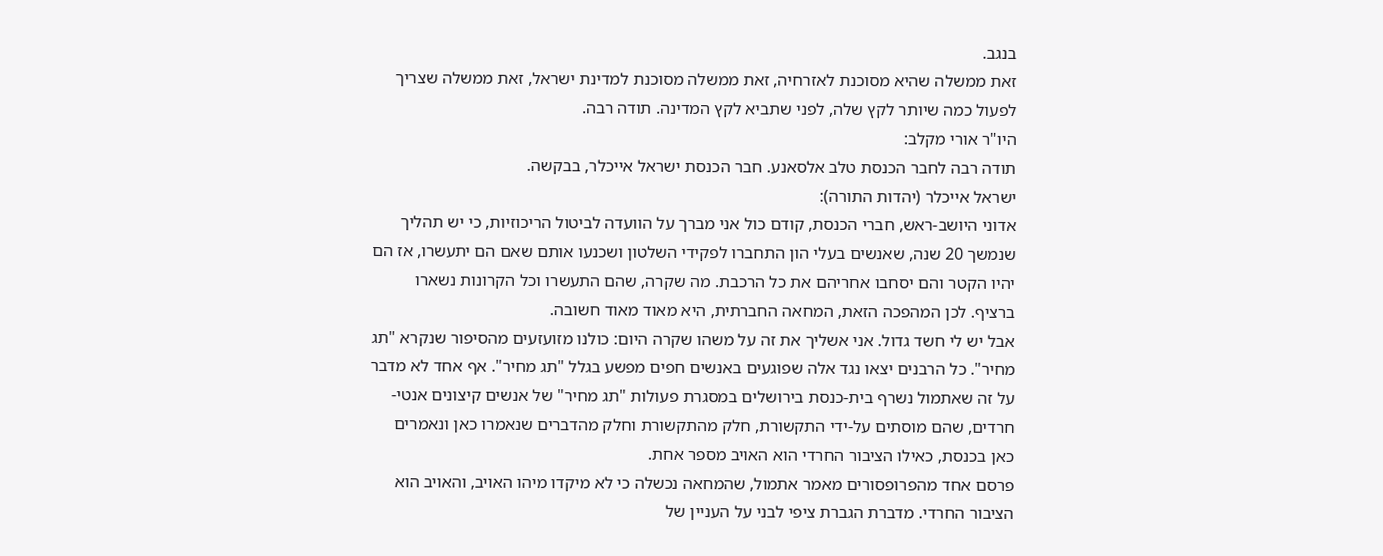בנגב.
זאת ממשלה שהיא מסוכנת לאזרחיה, זאת ממשלה מסוכנת למדינת ישראל, זאת ממשלה שצריך לפעול כמה שיותר לקץ שלה, לפני שתביא לקץ המדינה. תודה רבה.
היו"ר אורי מקלב:
תודה רבה לחבר הכנסת טלב אלסאנע. חבר הכנסת ישראל אייכלר, בבקשה.
ישראל אייכלר (יהדות התורה):
אדוני היושב-ראש, חברי הכנסת, קודם כול אני מברך על הוועדה לביטול הריכוזיות, כי יש תהליך שנמשך 20 שנה, שאנשים בעלי הון התחברו לפקידי השלטון ושכנעו אותם שאם הם יתעשרו, אז הם יהיו הקטר והם יסחבו אחריהם את כל הרכבת. מה שקרה, שהם התעשרו וכל הקרונות נשארו ברציף. לכן המהפכה הזאת, המחאה החברתית, היא מאוד מאוד חשובה.
אבל יש לי חשד גדול. אני אשליך את זה על משהו שקרה היום: כולנו מזועזעים מהסיפור שנקרא "תג מחיר". כל הרבנים יצאו נגד אלה שפוגעים באנשים חפים מפשע בגלל "תג מחיר". אף אחד לא מדבר על זה שאתמול נשרף בית-כנסת בירושלים במסגרת פעולות "תג מחיר" של אנשים קיצונים אנטי-חרדים, שהם מוסתים על-ידי התקשורת, חלק מהתקשורת וחלק מהדברים שנאמרו כאן ונאמרים כאן בכנסת, כאילו הציבור החרדי הוא האויב מספר אחת.
פרסם אחד מהפרופסורים מאמר אתמול, שהמחאה נכשלה כי לא מיקדו מיהו האויב, והאויב הוא הציבור החרדי. מדברת הגברת ציפי לבני על העניין של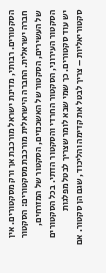הסקטורים. רבותי, מדינת ישראל מורכבת אך ורק מסקטורים. אין חברה ישראלית. החברה הישראלית מורכבת מסקטורים: הסקטור של העשירים, הסקטור של האשכנזים, הסקטור של המזרחים, הסקטור העירוני, הסקטור החרדי והסקטור הדתי. בכל הסקטורים יש עוד סקטורים. כך שמי שבא לומר שצריך לבטל מפלגות סקטוריאליות – צריך לבטל את קדימה והליכוד, שגם הן סקטור. אם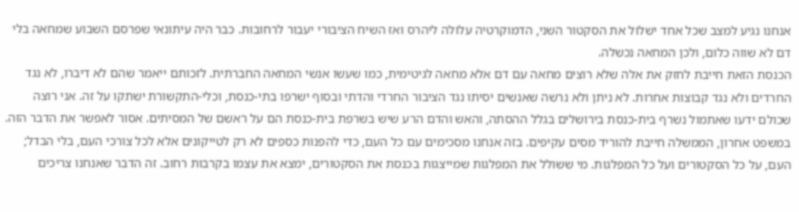אנחנו נגיע למצב שכל אחד ישלול את הסקטור השני, הדמוקרטיה עלולה ליהרס ואז השיח הציבורי יעבור לרחובות. כבר היה עיתונאי שפרסם השבוע שמחאה בלי דם לא שווה כלום, ולכן המחאה נכשלה.
הכנסת הזאת חייבת לחזק את אלה שלא רוצים מחאה עם דם אלא מחאה לגיטימית, כמו שעשו אנשי המחאה החברתית. לזכותם ייאמר שהם לא דיברו, לא נגד החרדים ולא נגד קבוצות אחרות. לא ניתן ולא נרשה שאנשים יסיתו נגד הציבור החרדי והדתי ובסוף ישרפו בתי-כנסת, וכלי-התקשורת ישתקו על זה. אני רוצה שכולם ידעו שאתמול נשרף בית-כנסת בירושלים בגלל ההסתה, והאש והדם הרע שיש בשרפת בית-כנסת הם על ראשם של המסיתים. אסור לאפשר את הדבר הזה.
במשפט אחרון, הממשלה חייבת להוריד מסים עקיפים. בזה אנחנו מסכימים עם כל העם, כדי להפנות כספים לא רק לטייקונים אלא לכל צורכי העם, בלי הבדל; העם, על כל הסקטורים ועל כל המפלגות. מי ששולל את המפלגות שמייצגות בכנסת את הסקטורים, ימצא את עצמו בקרבות רחוב. זה הדבר שאנחנו צריכים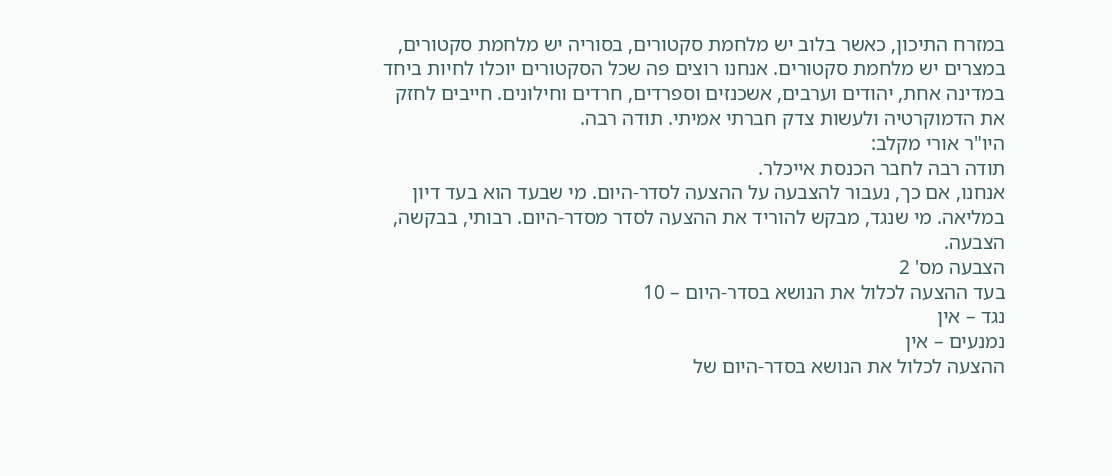במזרח התיכון, כאשר בלוב יש מלחמת סקטורים, בסוריה יש מלחמת סקטורים, במצרים יש מלחמת סקטורים. אנחנו רוצים פה שכל הסקטורים יוכלו לחיות ביחד במדינה אחת, יהודים וערבים, אשכנזים וספרדים, חרדים וחילונים. חייבים לחזק את הדמוקרטיה ולעשות צדק חברתי אמיתי. תודה רבה.
היו"ר אורי מקלב:
תודה רבה לחבר הכנסת אייכלר.
אנחנו, אם כך, נעבור להצבעה על ההצעה לסדר-היום. מי שבעד הוא בעד דיון במליאה. מי שנגד, מבקש להוריד את ההצעה לסדר מסדר-היום. רבותי, בבקשה, הצבעה.
הצבעה מס' 2
בעד ההצעה לכלול את הנושא בסדר-היום – 10
נגד – אין
נמנעים – אין
ההצעה לכלול את הנושא בסדר-היום של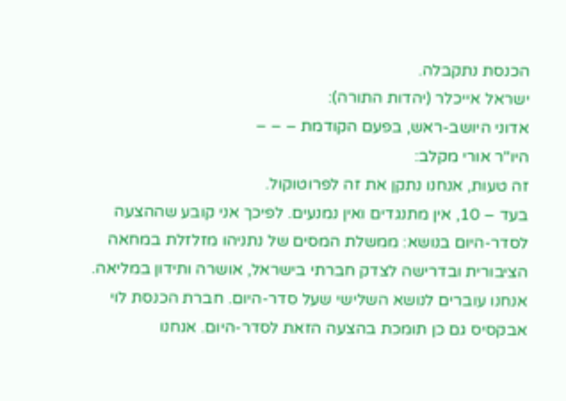הכנסת נתקבלה.
ישראל אייכלר (יהדות התורה):
אדוני היושב-ראש, בפעם הקודמת – – –
היו"ר אורי מקלב:
זה טעות, אנחנו נתקן את זה לפרוטוקול.
בעד – 10, אין מתנגדים ואין נמנעים. לפיכך אני קובע שההצעה לסדר-היום בנושא: ממשלת המסים של נתניהו מזלזלת במחאה הציבורית ובדרישה לצדק חברתי בישראל, אושרה ותידון במליאה.
אנחנו עוברים לנושא השלישי שעל סדר-היום. חברת הכנסת לוי אבקסיס גם כן תומכת בהצעה הזאת לסדר-היום. אנחנו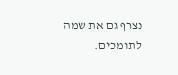נצרף גם את שמה לתומכים.